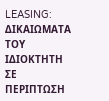LEASING: ΔΙΚΑΙΩΜΑΤΑ ΤΟΥ ΙΔΙΟΚΤΗΤΗ ΣΕ ΠΕΡΙΠΤΩΣΗ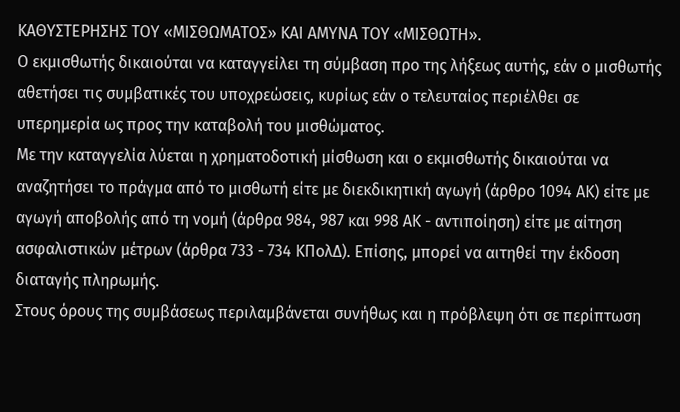ΚΑΘΥΣΤΕΡΗΣΗΣ ΤΟΥ «ΜΙΣΘΩΜΑΤΟΣ» ΚΑΙ ΑΜΥΝΑ ΤΟΥ «ΜΙΣΘΩΤΗ».
Ο εκμισθωτής δικαιούται να καταγγείλει τη σύμβαση προ της λήξεως αυτής, εάν ο μισθωτής αθετήσει τις συμβατικές του υποχρεώσεις, κυρίως εάν ο τελευταίος περιέλθει σε υπερημερία ως προς την καταβολή του μισθώματος.
Με την καταγγελία λύεται η χρηματοδοτική μίσθωση και ο εκμισθωτής δικαιούται να αναζητήσει το πράγμα από το μισθωτή είτε με διεκδικητική αγωγή (άρθρο 1094 ΑΚ) είτε με αγωγή αποβολής από τη νομή (άρθρα 984, 987 και 998 ΑΚ - αντιποίηση) είτε με αίτηση ασφαλιστικών μέτρων (άρθρα 733 - 734 ΚΠολΔ). Επίσης, μπορεί να αιτηθεί την έκδοση διαταγής πληρωμής.
Στους όρους της συμβάσεως περιλαμβάνεται συνήθως και η πρόβλεψη ότι σε περίπτωση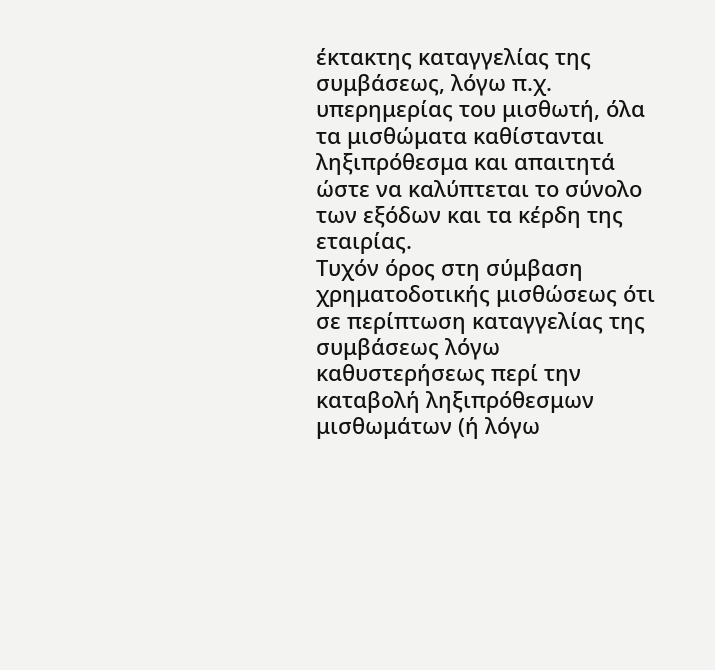έκτακτης καταγγελίας της συμβάσεως, λόγω π.χ. υπερημερίας του μισθωτή, όλα τα μισθώματα καθίστανται ληξιπρόθεσμα και απαιτητά ώστε να καλύπτεται το σύνολο των εξόδων και τα κέρδη της εταιρίας.
Τυχόν όρος στη σύμβαση χρηματοδοτικής μισθώσεως ότι σε περίπτωση καταγγελίας της συμβάσεως λόγω καθυστερήσεως περί την καταβολή ληξιπρόθεσμων μισθωμάτων (ή λόγω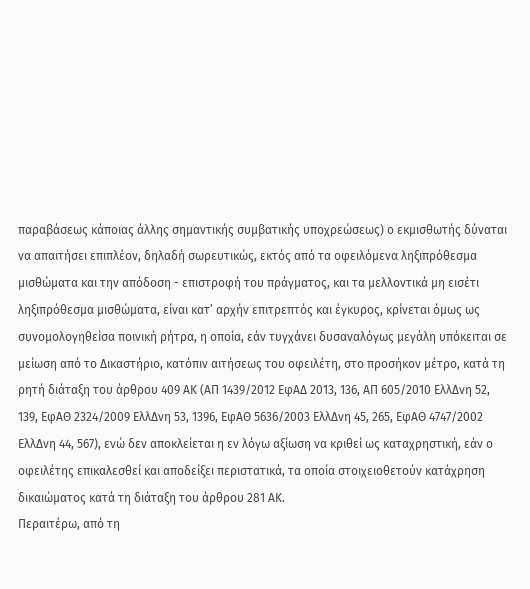παραβάσεως κάποιας άλλης σημαντικής συμβατικής υποχρεώσεως) ο εκμισθωτής δύναται να απαιτήσει επιπλέον, δηλαδή σωρευτικώς, εκτός από τα οφειλόμενα ληξιπρόθεσμα μισθώματα και την απόδοση - επιστροφή του πράγματος, και τα μελλοντικά μη εισέτι ληξιπρόθεσμα μισθώματα, είναι κατ’ αρχήν επιτρεπτός και έγκυρος, κρίνεται όμως ως συνομολογηθείσα ποινική ρήτρα, η οποία, εάν τυγχάνει δυσαναλόγως μεγάλη υπόκειται σε μείωση από το Δικαστήριο, κατόπιν αιτήσεως του οφειλέτη, στο προσήκον μέτρο, κατά τη ρητή διάταξη του άρθρου 409 ΑΚ (ΑΠ 1439/2012 ΕφΑΔ 2013, 136, ΑΠ 605/2010 ΕλλΔνη 52, 139, ΕφΑΘ 2324/2009 ΕλλΔνη 53, 1396, ΕφΑΘ 5636/2003 ΕλλΔνη 45, 265, ΕφΑΘ 4747/2002 ΕλλΔνη 44, 567), ενώ δεν αποκλείεται η εν λόγω αξίωση να κριθεί ως καταχρηστική, εάν ο οφειλέτης επικαλεσθεί και αποδείξει περιστατικά, τα οποία στοιχειοθετούν κατάχρηση δικαιώματος κατά τη διάταξη του άρθρου 281 ΑΚ.
Περαιτέρω, από τη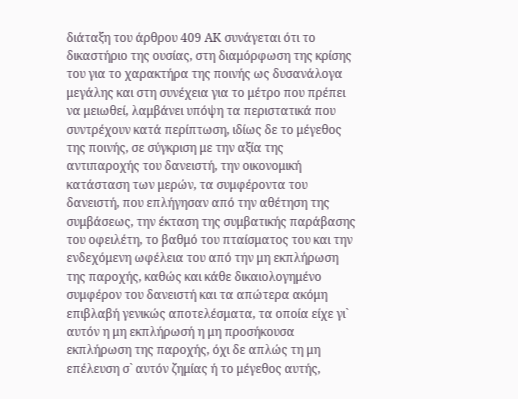διάταξη του άρθρου 409 ΑΚ συνάγεται ότι το δικαστήριο της ουσίας, στη διαμόρφωση της κρίσης του για το χαρακτήρα της ποινής ως δυσανάλογα μεγάλης και στη συνέχεια για το μέτρο που πρέπει να μειωθεί, λαμβάνει υπόψη τα περιστατικά που συντρέχουν κατά περίπτωση, ιδίως δε το μέγεθος της ποινής, σε σύγκριση με την αξία της αντιπαροχής του δανειστή, την οικονομική κατάσταση των μερών, τα συμφέροντα του δανειστή, που επλήγησαν από την αθέτηση της συμβάσεως, την έκταση της συμβατικής παράβασης του οφειλέτη, το βαθμό του πταίσματος του και την ενδεχόμενη ωφέλεια του από την μη εκπλήρωση της παροχής, καθώς και κάθε δικαιολογημένο συμφέρον του δανειστή και τα απώτερα ακόμη επιβλαβή γενικώς αποτελέσματα, τα οποία είχε γι` αυτόν η μη εκπλήρωσή η μη προσήκουσα εκπλήρωση της παροχής, όχι δε απλώς τη μη επέλευση σ` αυτόν ζημίας ή το μέγεθος αυτής,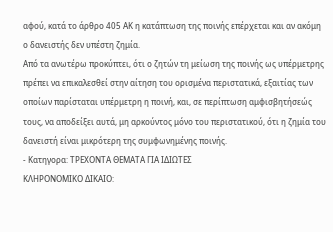αφού, κατά το άρθρο 405 ΑΚ η κατάπτωση της ποινής επέρχεται και αν ακόμη ο δανειστής δεν υπέστη ζημία.
Από τα ανωτέρω προκύπτει, ότι ο ζητών τη μείωση της ποινής ως υπέρμετρης πρέπει να επικαλεσθεί στην αίτηση του ορισμένα περιστατικά, εξαιτίας των οποίων παρίσταται υπέρμετρη η ποινή, και, σε περίπτωση αμφισβητήσεώς τους, να αποδείξει αυτά, μη αρκούντος μόνο του περιστατικού, ότι η ζημία του δανειστή είναι μικρότερη της συμφωνημένης ποινής.
- Κατηγορα: ΤΡΕΧΟΝΤΑ ΘΕΜΑΤΑ ΓΙΑ ΙΔΙΩΤΕΣ
ΚΛΗΡΟΝΟΜΙΚΟ ΔΙΚΑΙΟ: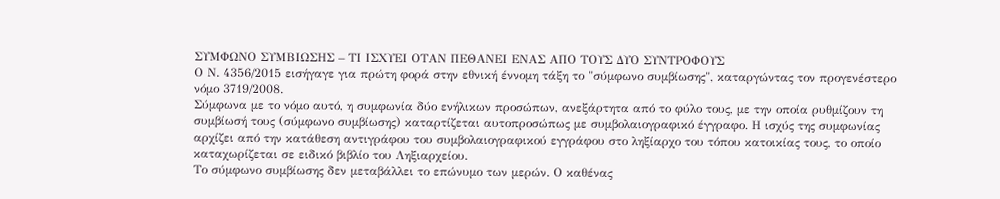ΣΥΜΦΩΝΟ ΣΥΜΒΙΩΣΗΣ – ΤΙ ΙΣΧΥΕΙ ΟΤΑΝ ΠΕΘΑΝΕΙ ΕΝΑΣ ΑΠΟ ΤΟΥΣ ΔΥΟ ΣΥΝΤΡΟΦΟΥΣ
Ο Ν. 4356/2015 εισήγαγε για πρώτη φορά στην εθνική έννομη τάξη το "σύμφωνο συμβίωσης", καταργώντας τον προγενέστερο νόμο 3719/2008.
Σύμφωνα με το νόμο αυτό, η συμφωνία δύο ενήλικων προσώπων, ανεξάρτητα από το φύλο τους, με την οποία ρυθμίζουν τη συμβίωσή τους (σύμφωνο συμβίωσης) καταρτίζεται αυτοπροσώπως με συμβολαιογραφικό έγγραφο. Η ισχύς της συμφωνίας αρχίζει από την κατάθεση αντιγράφου του συμβολαιογραφικού εγγράφου στο ληξίαρχο του τόπου κατοικίας τους, το οποίο καταχωρίζεται σε ειδικό βιβλίο του Ληξιαρχείου.
Το σύμφωνο συμβίωσης δεν μεταβάλλει το επώνυμο των μερών. Ο καθένας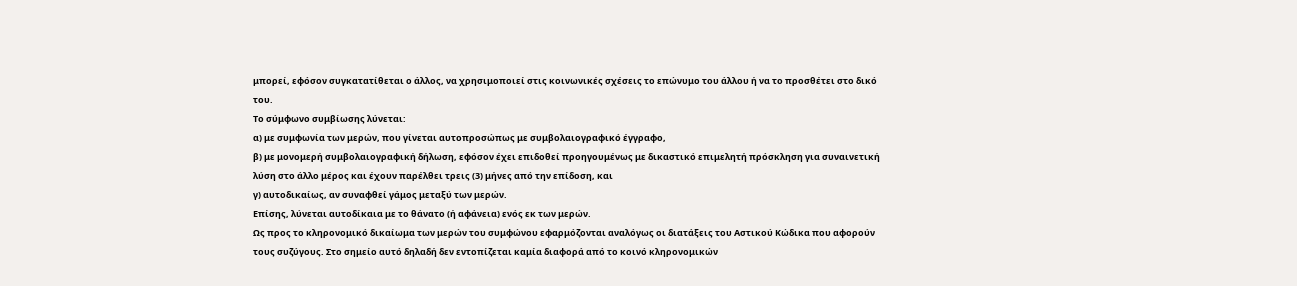μπορεί, εφόσον συγκατατίθεται ο άλλος, να χρησιμοποιεί στις κοινωνικές σχέσεις το επώνυμο του άλλου ή να το προσθέτει στο δικό του.
Το σύμφωνο συμβίωσης λύνεται:
α) με συμφωνία των μερών, που γίνεται αυτοπροσώπως με συμβολαιογραφικό έγγραφο,
β) με μονομερή συμβολαιογραφική δήλωση, εφόσον έχει επιδοθεί προηγουμένως με δικαστικό επιμελητή πρόσκληση για συναινετική λύση στο άλλο μέρος και έχουν παρέλθει τρεις (3) μήνες από την επίδοση, και
γ) αυτοδικαίως, αν συναφθεί γάμος μεταξύ των μερών.
Επίσης, λύνεται αυτοδίκαια με το θάνατο (ή αφάνεια) ενός εκ των μερών.
Ως προς το κληρονομικό δικαίωμα των μερών του συμφώνου εφαρμόζονται αναλόγως οι διατάξεις του Αστικού Κώδικα που αφορούν τους συζύγους. Στο σημείο αυτό δηλαδή δεν εντοπίζεται καμία διαφορά από το κοινό κληρονομικών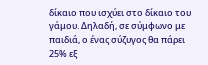δίκαιο που ισχύει στο δίκαιο του γάμου. Δηλαδή, σε σύμφωνο με παιδιά, ο ένας σύζυγος θα πάρει 25% εξ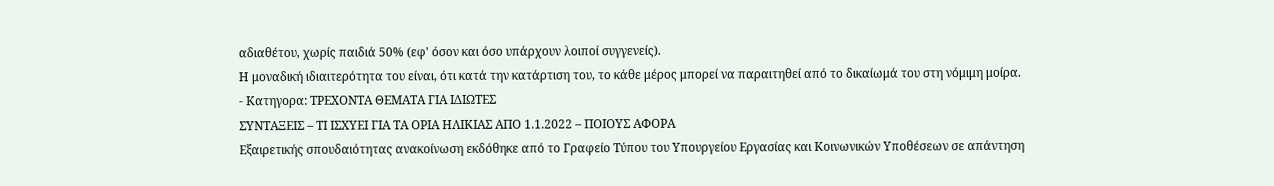αδιαθέτου, χωρίς παιδιά 50% (εφ' όσον και όσο υπάρχουν λοιποί συγγενείς).
Η μοναδική ιδιαιτερότητα του είναι, ότι κατά την κατάρτιση του, το κάθε μέρος μπορεί να παραιτηθεί από το δικαίωμά του στη νόμιμη μοίρα.
- Κατηγορα: ΤΡΕΧΟΝΤΑ ΘΕΜΑΤΑ ΓΙΑ ΙΔΙΩΤΕΣ
ΣΥΝΤΑΞΕΙΣ – ΤΙ ΙΣΧΥΕΙ ΓΙΑ ΤΑ ΟΡΙΑ ΗΛΙΚΙΑΣ ΑΠΟ 1.1.2022 – ΠΟΙΟΥΣ ΑΦΟΡΑ
Εξαιρετικής σπουδαιότητας ανακοίνωση εκδόθηκε από το Γραφείο Τύπου του Υπουργείου Εργασίας και Κοινωνικών Υποθέσεων σε απάντηση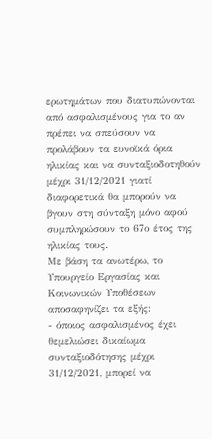ερωτημάτων που διατυπώνονται από ασφαλισμένους για το αν πρέπει να σπεύσουν να προλάβουν τα ευνοϊκά όρια ηλικίας και να συνταξιοδοτηθούν μέχρι 31/12/2021 γιατί διαφορετικά θα μπορούν να βγουν στη σύνταξη μόνο αφού συμπληρώσουν το 67ο έτος της ηλικίας τους.
Με βάση τα ανωτέρω, το Υπουργείο Εργασίας και Κοινωνικών Υποθέσεων αποσαφηνίζει τα εξής:
- όποιος ασφαλισμένος έχει θεμελιώσει δικαίωμα συνταξιοδότησης μέχρι 31/12/2021, μπορεί να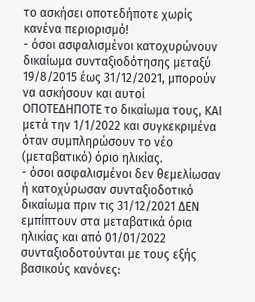το ασκήσει οποτεδήποτε χωρίς κανένα περιορισμό!
- όσοι ασφαλισμένοι κατοχυρώνουν δικαίωμα συνταξιοδότησης μεταξύ 19/8/2015 έως 31/12/2021, μπορούν να ασκήσουν και αυτοί ΟΠΟΤΕΔΗΠΟΤΕ το δικαίωμα τους, ΚΑΙ μετά την 1/1/2022 και συγκεκριμένα όταν συμπληρώσουν το νέο (μεταβατικό) όριο ηλικίας.
- όσοι ασφαλισμένοι δεν θεμελίωσαν ή κατοχύρωσαν συνταξιοδοτικό δικαίωμα πριν τις 31/12/2021 ΔΕΝ εμπίπτουν στα μεταβατικά όρια ηλικίας και από 01/01/2022 συνταξιοδοτούνται με τους εξής βασικούς κανόνες: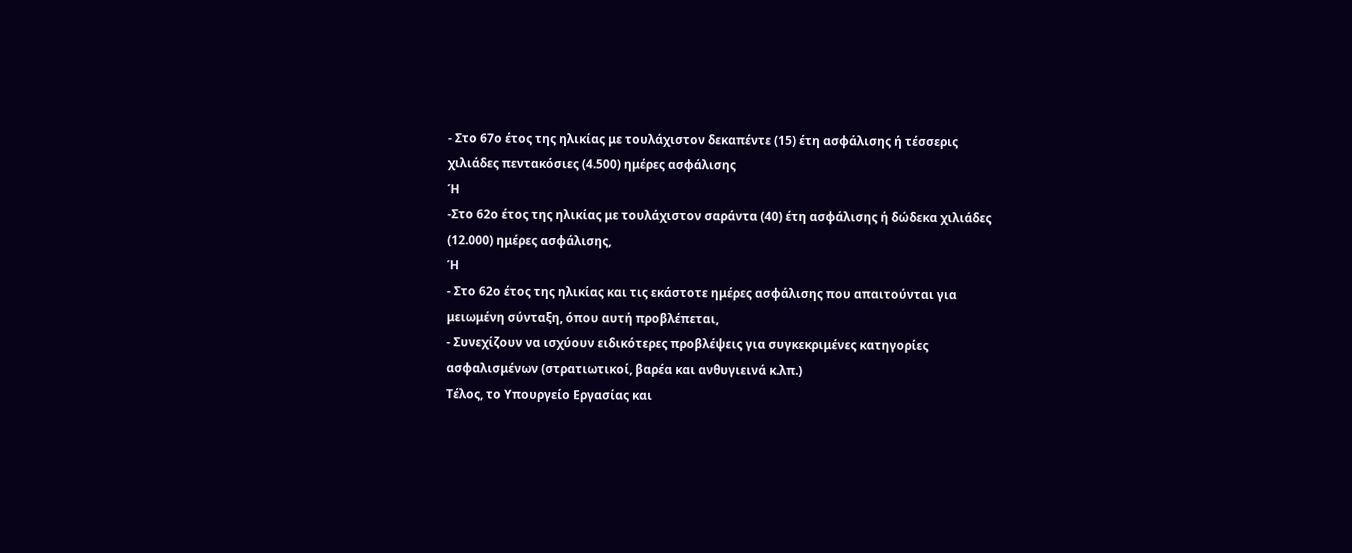- Στο 67ο έτος της ηλικίας με τουλάχιστον δεκαπέντε (15) έτη ασφάλισης ή τέσσερις χιλιάδες πεντακόσιες (4.500) ημέρες ασφάλισης
Ή
-Στο 62ο έτος της ηλικίας με τουλάχιστον σαράντα (40) έτη ασφάλισης ή δώδεκα χιλιάδες (12.000) ημέρες ασφάλισης,
Ή
- Στο 62ο έτος της ηλικίας και τις εκάστοτε ημέρες ασφάλισης που απαιτούνται για μειωμένη σύνταξη, όπου αυτή προβλέπεται,
- Συνεχίζουν να ισχύουν ειδικότερες προβλέψεις για συγκεκριμένες κατηγορίες ασφαλισμένων (στρατιωτικοί, βαρέα και ανθυγιεινά κ.λπ.)
Τέλος, το Υπουργείο Εργασίας και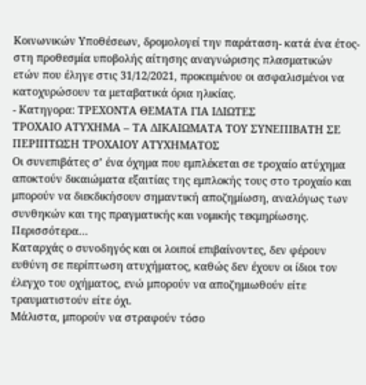Κοινωνικών Υποθέσεων, δρομολογεί την παράταση- κατά ένα έτος- στη προθεσμία υποβολής αίτησης αναγνώρισης πλασματικών ετών που έληγε στις 31/12/2021, προκειμένου οι ασφαλισμένοι να κατοχυρώσουν τα μεταβατικά όρια ηλικίας.
- Κατηγορα: ΤΡΕΧΟΝΤΑ ΘΕΜΑΤΑ ΓΙΑ ΙΔΙΩΤΕΣ
ΤΡΟΧΑΙΟ ΑΤΥΧΗΜΑ – ΤΑ ΔΙΚΑΙΩΜΑΤΑ ΤΟΥ ΣΥΝΕΠΙΒΑΤΗ ΣΕ ΠΕΡΙΠΤΩΣΗ ΤΡΟΧΑΙΟΥ ΑΤΥΧΗΜΑΤΟΣ
Οι συνεπιβάτες σ’ ένα όχημα που εμπλέκεται σε τροχαίο ατύχημα αποκτούν δικαιώματα εξαιτίας της εμπλοκής τους στο τροχαίο και μπορούν να διεκδικήσουν σημαντική αποζημίωση, αναλόγως των συνθηκών και της πραγματικής και νομικής τεκμηρίωσης.
Περισσότερα…
Καταρχάς ο συνοδηγός και οι λοιποί επιβαίνοντες, δεν φέρουν ευθύνη σε περίπτωση ατυχήματος, καθώς δεν έχουν οι ίδιοι τον έλεγχο του οχήματος, ενώ μπορούν να αποζημιωθούν είτε τραυματιστούν είτε όχι.
Μάλιστα, μπορούν να στραφούν τόσο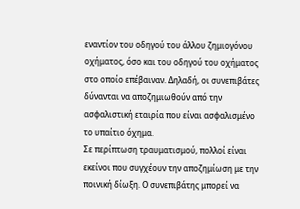εναντίον του οδηγού του άλλου ζημιογόνου οχήματος, όσο και του οδηγού του οχήματος στο οποίο επέβαιναν. Δηλαδή, οι συνεπιβάτες δύνανται να αποζημιωθούν από την ασφαλιστική εταιρία που είναι ασφαλισμένο το υπαίτιο όχημα.
Σε περίπτωση τραυματισμού, πολλοί είναι εκείνοι που συγχέουν την αποζημίωση με την ποινική δίωξη. Ο συνεπιβάτης μπορεί να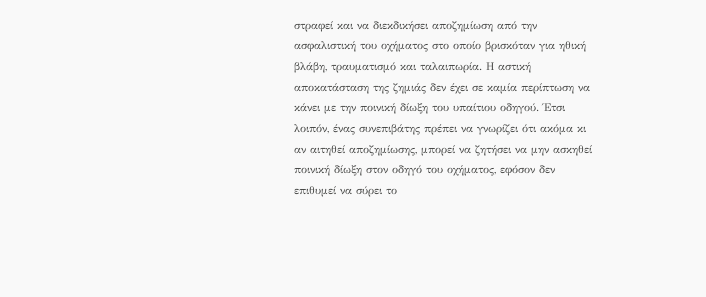στραφεί και να διεκδικήσει αποζημίωση από την ασφαλιστική του οχήματος στο οποίο βρισκόταν για ηθική βλάβη, τραυματισμό και ταλαιπωρία. Η αστική αποκατάσταση της ζημιάς δεν έχει σε καμία περίπτωση να κάνει με την ποινική δίωξη του υπαίτιου οδηγού. Έτσι λοιπόν, ένας συνεπιβάτης πρέπει να γνωρίζει ότι ακόμα κι αν αιτηθεί αποζημίωσης, μπορεί να ζητήσει να μην ασκηθεί ποινική δίωξη στον οδηγό του οχήματος, εφόσον δεν επιθυμεί να σύρει το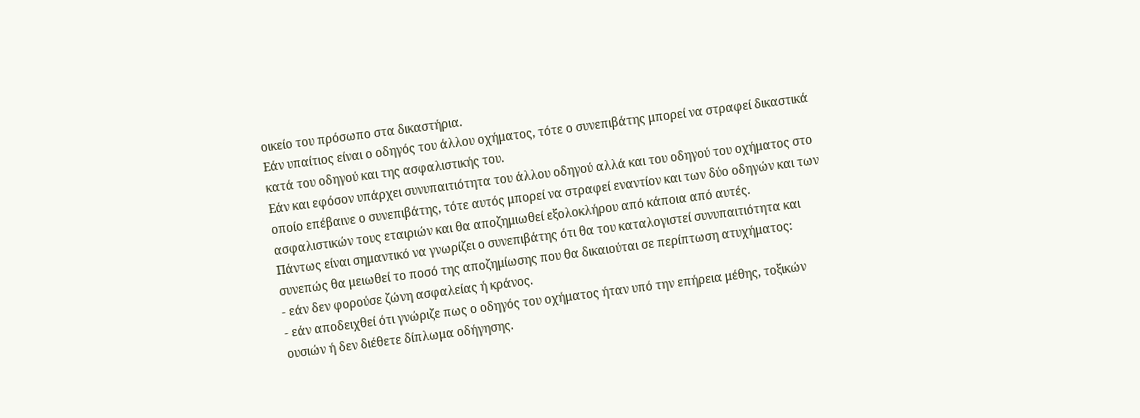οικείο του πρόσωπο στα δικαστήρια.
Εάν υπαίτιος είναι ο οδηγός του άλλου οχήματος, τότε ο συνεπιβάτης μπορεί να στραφεί δικαστικά κατά του οδηγού και της ασφαλιστικής του.
Εάν και εφόσον υπάρχει συνυπαιτιότητα του άλλου οδηγού αλλά και του οδηγού του οχήματος στο οποίο επέβαινε ο συνεπιβάτης, τότε αυτός μπορεί να στραφεί εναντίον και των δύο οδηγών και των ασφαλιστικών τους εταιριών και θα αποζημιωθεί εξολοκλήρου από κάποια από αυτές.
Πάντως είναι σημαντικό να γνωρίζει ο συνεπιβάτης ότι θα του καταλογιστεί συνυπαιτιότητα και συνεπώς θα μειωθεί το ποσό της αποζημίωσης που θα δικαιούται σε περίπτωση ατυχήματος:
- εάν δεν φορούσε ζώνη ασφαλείας ή κράνος.
- εάν αποδειχθεί ότι γνώριζε πως ο οδηγός του οχήματος ήταν υπό την επήρεια μέθης, τοξικών ουσιών ή δεν διέθετε δίπλωμα οδήγησης.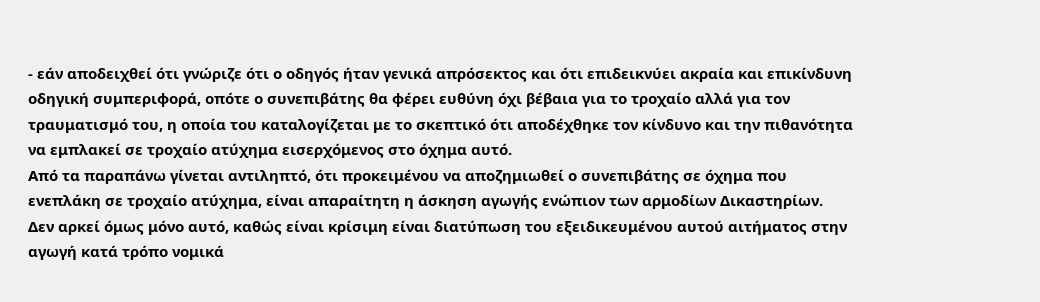- εάν αποδειχθεί ότι γνώριζε ότι ο οδηγός ήταν γενικά απρόσεκτος και ότι επιδεικνύει ακραία και επικίνδυνη οδηγική συμπεριφορά, οπότε ο συνεπιβάτης θα φέρει ευθύνη όχι βέβαια για το τροχαίο αλλά για τον τραυματισμό του, η οποία του καταλογίζεται με το σκεπτικό ότι αποδέχθηκε τον κίνδυνο και την πιθανότητα να εμπλακεί σε τροχαίο ατύχημα εισερχόμενος στο όχημα αυτό.
Από τα παραπάνω γίνεται αντιληπτό, ότι προκειμένου να αποζημιωθεί ο συνεπιβάτης σε όχημα που ενεπλάκη σε τροχαίο ατύχημα, είναι απαραίτητη η άσκηση αγωγής ενώπιον των αρμοδίων Δικαστηρίων.
Δεν αρκεί όμως μόνο αυτό, καθώς είναι κρίσιμη είναι διατύπωση του εξειδικευμένου αυτού αιτήματος στην αγωγή κατά τρόπο νομικά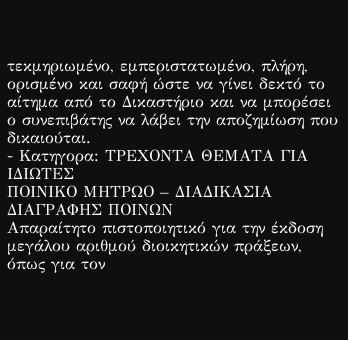τεκμηριωμένο, εμπεριστατωμένο, πλήρη, ορισμένο και σαφή ώστε να γίνει δεκτό το αίτημα από το Δικαστήριο και να μπορέσει ο συνεπιβάτης να λάβει την αποζημίωση που δικαιούται.
- Κατηγορα: ΤΡΕΧΟΝΤΑ ΘΕΜΑΤΑ ΓΙΑ ΙΔΙΩΤΕΣ
ΠΟΙΝΙΚΟ ΜΗΤΡΩΟ – ΔΙΑΔΙΚΑΣΙΑ ΔΙΑΓΡΑΦΗΣ ΠΟΙΝΩΝ
Απαραίτητο πιστοποιητικό για την έκδοση μεγάλου αριθμού διοικητικών πράξεων, όπως για τον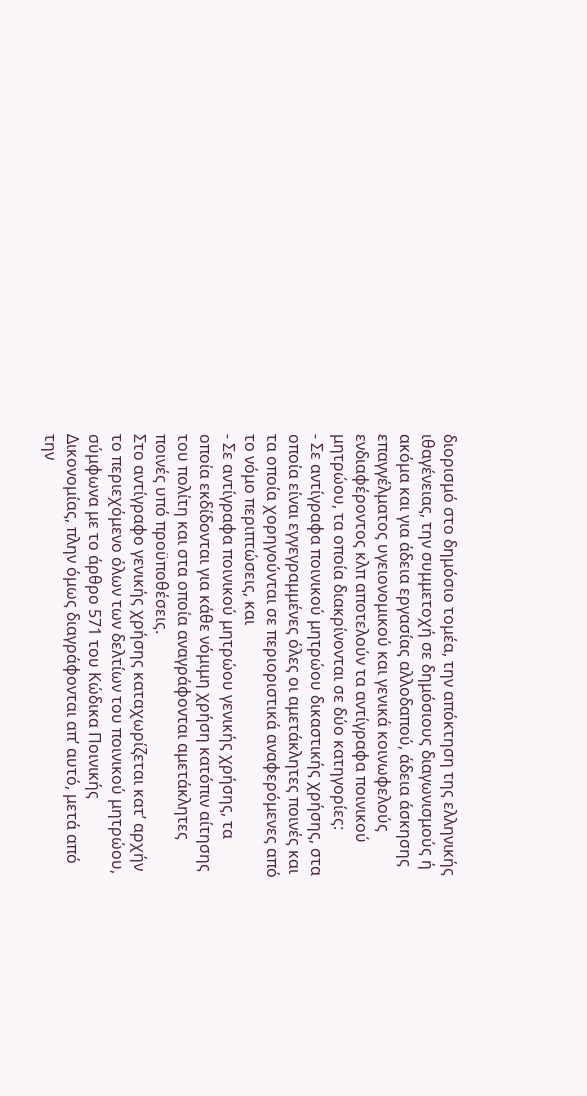διορισμό στο δημόσιο τομέα, την απόκτηση της ελληνικής ιθαγένειας, την συμμετοχή σε δημόσιους διαγωνισμούς ή ακόμα και για άδεια εργασίας αλλοδαπού, άδεια άσκησης επαγγέλματος υγειονομικού και γενικά κοινωφελούς ενδιαφέροντος κλπ αποτελούν τα αντίγραφα ποινικού μητρώου, τα οποία διακρίνονται σε δύο κατηγορίες:
- Σε αντίγραφα ποινικού μητρώου δικαστικής χρήσης, στα οποία είναι εγγεγραμμένες όλες οι αμετάκλητες ποινές και τα οποία χορηγούνται σε περιοριστικά αναφερόμενες από το νόμο περιπτώσεις, και
- Σε αντίγραφα ποινικού μητρώου γενικής χρήσης, τα οποία εκδίδονται για κάθε νόμιμη χρήση κατόπιν αίτησης του πολίτη και στα οποία αναγράφονται αμετάκλητες ποινές υπό προϋποθέσεις.
Στο αντίγραφο γενικής χρήσης καταχωρίζεται κατ’ αρχήν το περιεχόμενο όλων των δελτίων του ποινικού μητρώου, σύμφωνα με το άρθρο 571 του Κώδικα Ποινικής Δικονομίας, πλην όμως διαγράφονται απ’ αυτό, μετά από την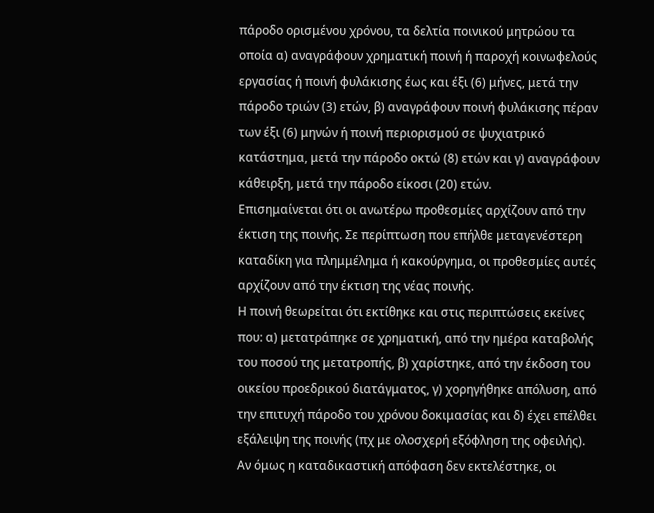πάροδο ορισμένου χρόνου, τα δελτία ποινικού μητρώου τα οποία α) αναγράφουν χρηματική ποινή ή παροχή κοινωφελούς εργασίας ή ποινή φυλάκισης έως και έξι (6) μήνες, μετά την πάροδο τριών (3) ετών, β) αναγράφουν ποινή φυλάκισης πέραν των έξι (6) μηνών ή ποινή περιορισμού σε ψυχιατρικό κατάστημα, μετά την πάροδο οκτώ (8) ετών και γ) αναγράφουν κάθειρξη, μετά την πάροδο είκοσι (20) ετών.
Επισημαίνεται ότι οι ανωτέρω προθεσμίες αρχίζουν από την έκτιση της ποινής. Σε περίπτωση που επήλθε μεταγενέστερη καταδίκη για πλημμέλημα ή κακούργημα, οι προθεσμίες αυτές αρχίζουν από την έκτιση της νέας ποινής.
Η ποινή θεωρείται ότι εκτίθηκε και στις περιπτώσεις εκείνες που: α) μετατράπηκε σε χρηματική, από την ημέρα καταβολής του ποσού της μετατροπής, β) χαρίστηκε, από την έκδοση του οικείου προεδρικού διατάγματος, γ) χορηγήθηκε απόλυση, από την επιτυχή πάροδο του χρόνου δοκιμασίας και δ) έχει επέλθει εξάλειψη της ποινής (πχ με ολοσχερή εξόφληση της οφειλής).
Αν όμως η καταδικαστική απόφαση δεν εκτελέστηκε, οι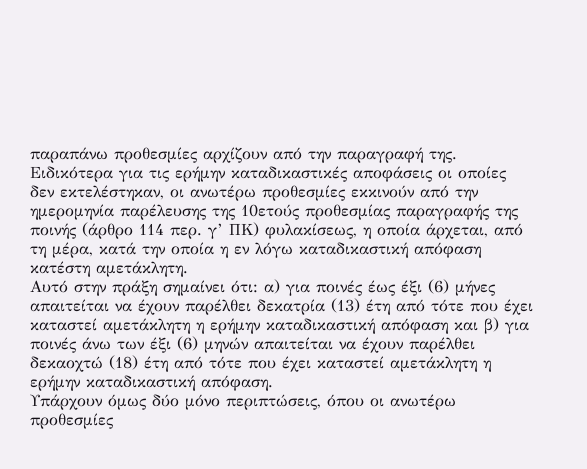παραπάνω προθεσμίες αρχίζουν από την παραγραφή της.
Ειδικότερα για τις ερήμην καταδικαστικές αποφάσεις οι οποίες δεν εκτελέστηκαν, οι ανωτέρω προθεσμίες εκκινούν από την ημερομηνία παρέλευσης της 10ετούς προθεσμίας παραγραφής της ποινής (άρθρο 114 περ. γ’ ΠΚ) φυλακίσεως, η οποία άρχεται, από τη μέρα, κατά την οποία η εν λόγω καταδικαστική απόφαση κατέστη αμετάκλητη.
Αυτό στην πράξη σημαίνει ότι: α) για ποινές έως έξι (6) μήνες απαιτείται να έχουν παρέλθει δεκατρία (13) έτη από τότε που έχει καταστεί αμετάκλητη η ερήμην καταδικαστική απόφαση και β) για ποινές άνω των έξι (6) μηνών απαιτείται να έχουν παρέλθει δεκαοχτώ (18) έτη από τότε που έχει καταστεί αμετάκλητη η ερήμην καταδικαστική απόφαση.
Υπάρχουν όμως δύο μόνο περιπτώσεις, όπου οι ανωτέρω προθεσμίες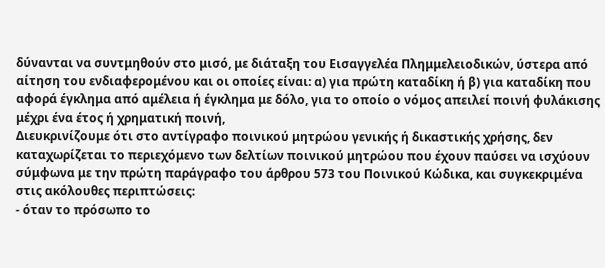δύνανται να συντμηθούν στο μισό, με διάταξη του Εισαγγελέα Πλημμελειοδικών, ύστερα από αίτηση του ενδιαφερομένου και οι οποίες είναι: α) για πρώτη καταδίκη ή β) για καταδίκη που αφορά έγκλημα από αμέλεια ή έγκλημα με δόλο, για το οποίο ο νόμος απειλεί ποινή φυλάκισης μέχρι ένα έτος ή χρηματική ποινή,
Διευκρινίζουμε ότι στο αντίγραφο ποινικού μητρώου γενικής ή δικαστικής χρήσης, δεν καταχωρίζεται το περιεχόμενο των δελτίων ποινικού μητρώου που έχουν παύσει να ισχύουν σύμφωνα με την πρώτη παράγραφο του άρθρου 573 του Ποινικού Κώδικα, και συγκεκριμένα στις ακόλουθες περιπτώσεις:
- όταν το πρόσωπο το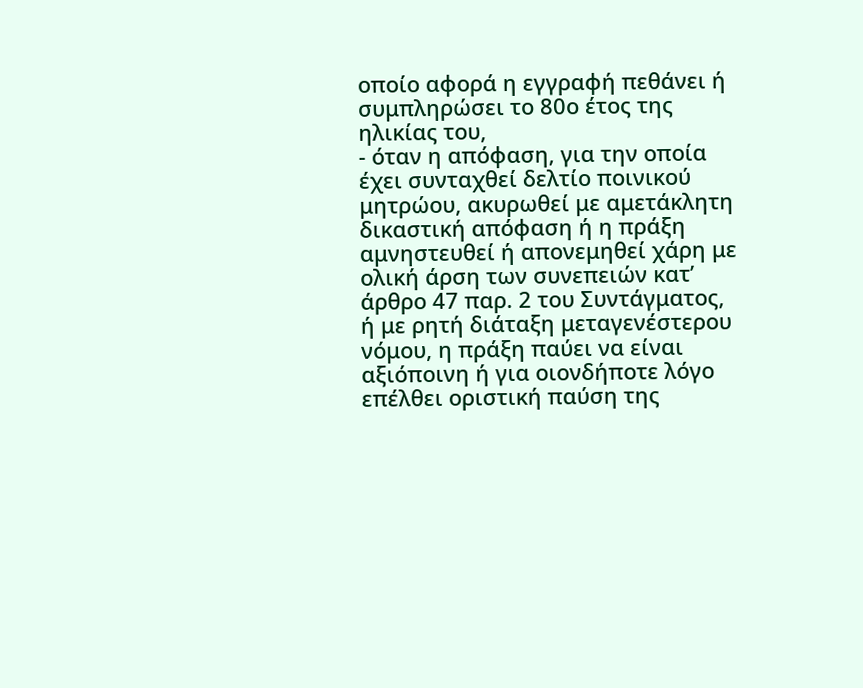οποίο αφορά η εγγραφή πεθάνει ή συμπληρώσει το 80ο έτος της ηλικίας του,
- όταν η απόφαση, για την οποία έχει συνταχθεί δελτίο ποινικού μητρώου, ακυρωθεί με αμετάκλητη δικαστική απόφαση ή η πράξη αμνηστευθεί ή απονεμηθεί χάρη με ολική άρση των συνεπειών κατ’ άρθρο 47 παρ. 2 του Συντάγματος, ή με ρητή διάταξη μεταγενέστερου νόμου, η πράξη παύει να είναι αξιόποινη ή για οιονδήποτε λόγο επέλθει οριστική παύση της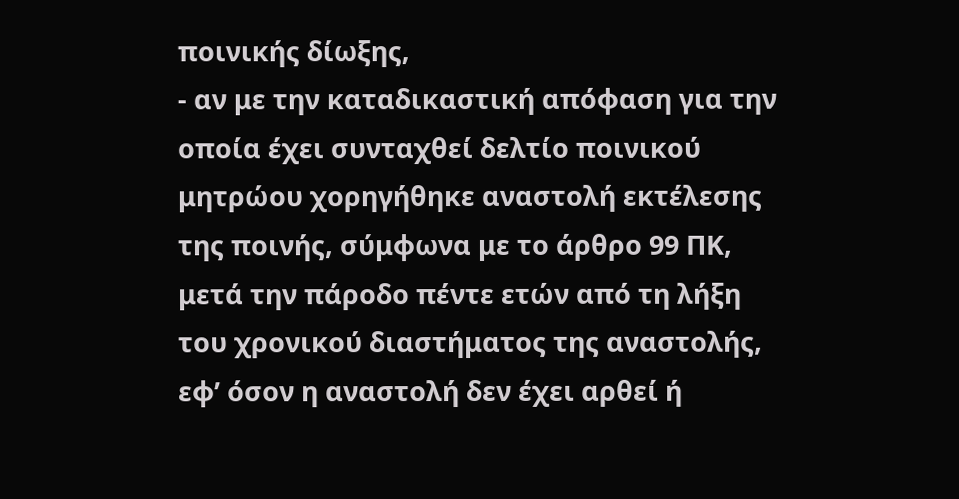ποινικής δίωξης,
- αν με την καταδικαστική απόφαση για την οποία έχει συνταχθεί δελτίο ποινικού μητρώου χορηγήθηκε αναστολή εκτέλεσης της ποινής, σύμφωνα με το άρθρο 99 ΠΚ, μετά την πάροδο πέντε ετών από τη λήξη του χρονικού διαστήματος της αναστολής, εφ’ όσον η αναστολή δεν έχει αρθεί ή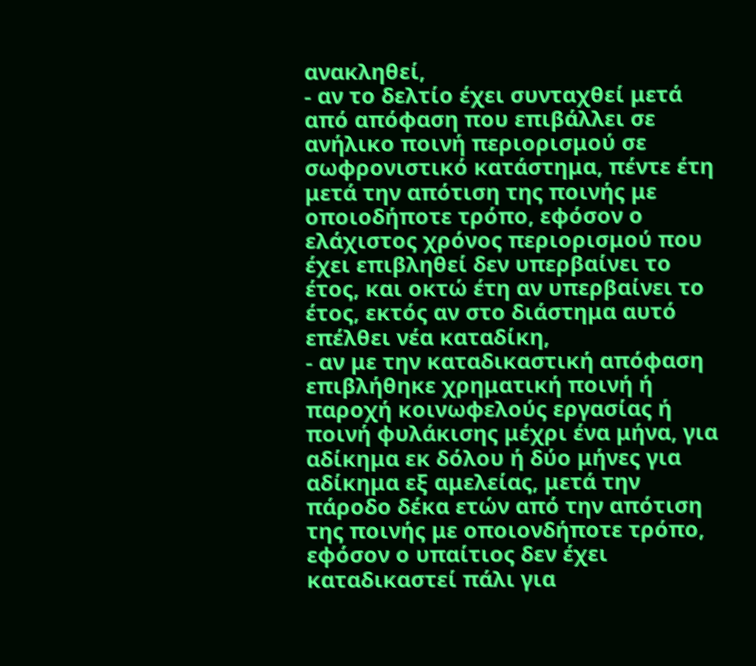ανακληθεί,
- αν το δελτίο έχει συνταχθεί μετά από απόφαση που επιβάλλει σε ανήλικο ποινή περιορισμού σε σωφρονιστικό κατάστημα, πέντε έτη μετά την απότιση της ποινής με οποιοδήποτε τρόπο, εφόσον ο ελάχιστος χρόνος περιορισμού που έχει επιβληθεί δεν υπερβαίνει το έτος, και οκτώ έτη αν υπερβαίνει το έτος, εκτός αν στο διάστημα αυτό επέλθει νέα καταδίκη,
- αν με την καταδικαστική απόφαση επιβλήθηκε χρηματική ποινή ή παροχή κοινωφελούς εργασίας ή ποινή φυλάκισης μέχρι ένα μήνα, για αδίκημα εκ δόλου ή δύο μήνες για αδίκημα εξ αμελείας, μετά την πάροδο δέκα ετών από την απότιση της ποινής με οποιονδήποτε τρόπο, εφόσον ο υπαίτιος δεν έχει καταδικαστεί πάλι για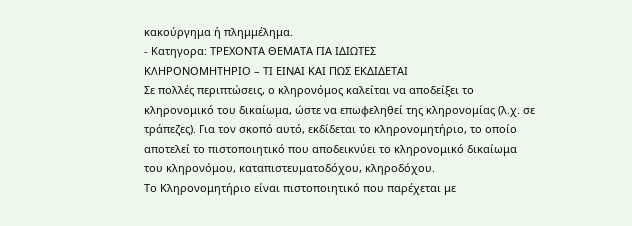κακούργημα ή πλημμέλημα.
- Κατηγορα: ΤΡΕΧΟΝΤΑ ΘΕΜΑΤΑ ΓΙΑ ΙΔΙΩΤΕΣ
ΚΛΗΡΟΝΟΜΗΤΗΡΙΟ – ΤΙ ΕΙΝΑΙ ΚΑΙ ΠΩΣ ΕΚΔΙΔΕΤΑΙ
Σε πολλές περιπτώσεις, ο κληρονόμος καλείται να αποδείξει το κληρονομικό του δικαίωμα, ώστε να επωφεληθεί της κληρονομίας (λ.χ. σε τράπεζες). Για τον σκοπό αυτό, εκδίδεται το κληρονομητήριο, το οποίο αποτελεί το πιστοποιητικό που αποδεικνύει το κληρονομικό δικαίωμα του κληρονόμου, καταπιστευματοδόχου, κληροδόχου.
Το Κληρονομητήριο είναι πιστοποιητικό που παρέχεται με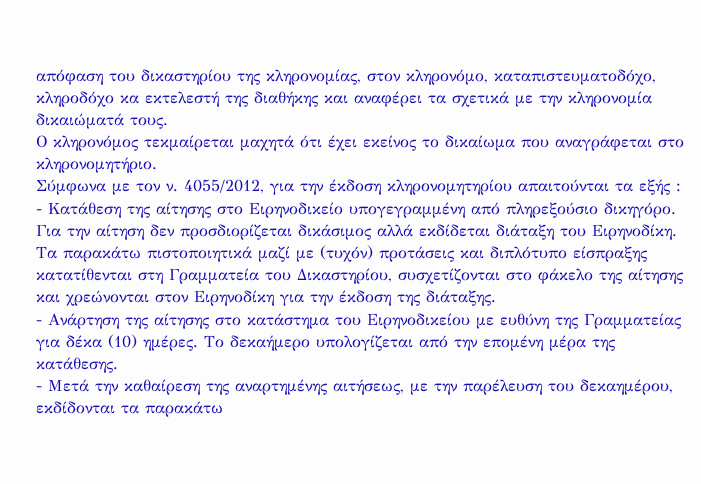απόφαση του δικαστηρίου της κληρονομίας, στον κληρονόμο, καταπιστευματοδόχο, κληροδόχο κα εκτελεστή της διαθήκης και αναφέρει τα σχετικά με την κληρονομία δικαιώματά τους.
Ο κληρονόμος τεκμαίρεται μαχητά ότι έχει εκείνος το δικαίωμα που αναγράφεται στο κληρονομητήριο.
Σύμφωνα με τον ν. 4055/2012, για την έκδοση κληρονομητηρίου απαιτούνται τα εξής :
- Κατάθεση της αίτησης στο Ειρηνοδικείο υπογεγραμμένη από πληρεξούσιο δικηγόρο. Για την αίτηση δεν προσδιορίζεται δικάσιμος αλλά εκδίδεται διάταξη του Ειρηνοδίκη. Τα παρακάτω πιστοποιητικά μαζί με (τυχόν) προτάσεις και διπλότυπο είσπραξης κατατίθενται στη Γραμματεία του Δικαστηρίου, συσχετίζονται στο φάκελο της αίτησης και χρεώνονται στον Ειρηνοδίκη για την έκδοση της διάταξης.
- Ανάρτηση της αίτησης στο κατάστημα του Ειρηνοδικείου με ευθύνη της Γραμματείας για δέκα (10) ημέρες. Το δεκαήμερο υπολογίζεται από την επομένη μέρα της κατάθεσης.
- Μετά την καθαίρεση της αναρτημένης αιτήσεως, με την παρέλευση του δεκαημέρου, εκδίδονται τα παρακάτω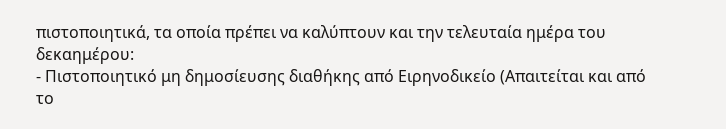πιστοποιητικά, τα οποία πρέπει να καλύπτουν και την τελευταία ημέρα του δεκαημέρου:
- Πιστοποιητικό μη δημοσίευσης διαθήκης από Ειρηνοδικείο (Απαιτείται και από το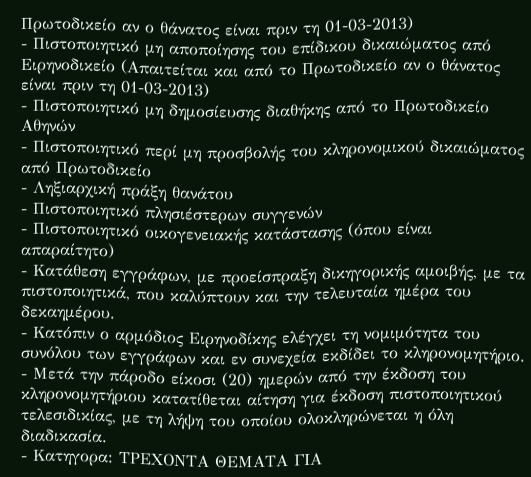Πρωτοδικείο αν ο θάνατος είναι πριν τη 01-03-2013)
- Πιστοποιητικό μη αποποίησης του επίδικου δικαιώματος από Ειρηνοδικείο (Απαιτείται και από το Πρωτοδικείο αν ο θάνατος είναι πριν τη 01-03-2013)
- Πιστοποιητικό μη δημοσίευσης διαθήκης από το Πρωτοδικείο Αθηνών
- Πιστοποιητικό περί μη προσβολής του κληρονομικού δικαιώματος από Πρωτοδικείο
- Ληξιαρχική πράξη θανάτου
- Πιστοποιητικό πλησιέστερων συγγενών
- Πιστοποιητικό οικογενειακής κατάστασης (όπου είναι απαραίτητο)
- Κατάθεση εγγράφων, με προείσπραξη δικηγορικής αμοιβής, με τα πιστοποιητικά, που καλύπτουν και την τελευταία ημέρα του δεκαημέρου.
- Κατόπιν ο αρμόδιος Ειρηνοδίκης ελέγχει τη νομιμότητα του συνόλου των εγγράφων και εν συνεχεία εκδίδει το κληρονομητήριο.
- Μετά την πάροδο είκοσι (20) ημερών από την έκδοση του κληρονομητήριου κατατίθεται αίτηση για έκδοση πιστοποιητικού τελεσιδικίας, με τη λήψη του οποίου ολοκληρώνεται η όλη διαδικασία.
- Κατηγορα: ΤΡΕΧΟΝΤΑ ΘΕΜΑΤΑ ΓΙΑ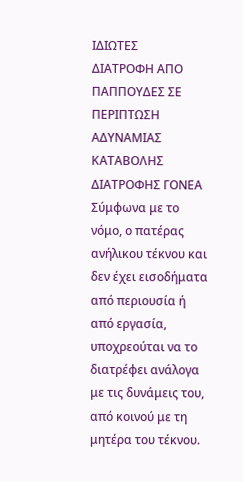ΙΔΙΩΤΕΣ
ΔΙΑΤΡΟΦΗ ΑΠΟ ΠΑΠΠΟΥΔΕΣ ΣΕ ΠΕΡΙΠΤΩΣΗ ΑΔΥΝΑΜΙΑΣ ΚΑΤΑΒΟΛΗΣ ΔΙΑΤΡΟΦΗΣ ΓΟΝΕΑ
Σύμφωνα με το νόμο, ο πατέρας ανήλικου τέκνου και δεν έχει εισοδήματα από περιουσία ή από εργασία, υποχρεούται να το διατρέφει ανάλογα με τις δυνάμεις του, από κοινού με τη μητέρα του τέκνου.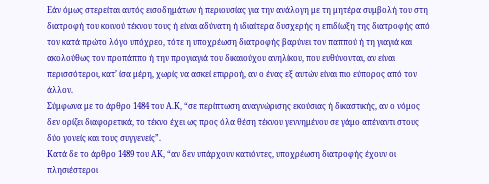Εάν όμως στερείται αυτός εισοδημάτων ή περιουσίας για την ανάλογη με τη μητέρα συμβολή του στη διατροφή του κοινού τέκνου τους ή είναι αδύνατη ή ιδιαίτερα δυσχερής η επιδίωξη της διατροφής από τον κατά πρώτο λόγο υπόχρεο, τότε η υποχρέωση διατροφής βαρύνει τον παππού ή τη γιαγιά και ακολούθως τον προπάππο ή την προγιαγιά του δικαιούχου ανηλίκου, που ευθύνονται, αν είναι περισσότεροι, κατ’ ίσα μέρη, χωρίς να ασκεί επιρροή, αν ο ένας εξ αυτών είναι πιο εύπορος από τον άλλον.
Σύμφωνα με το άρθρο 1484 του Α.Κ, “σε περίπτωση αναγνώρισης εκούσιας ή δικαστικής, αν ο νόμος δεν ορίζει διαφορετικά, το τέκνο έχει ως προς όλα θέση τέκνου γεννημένου σε γάμο απέναντι στους δύο γονείς και τους συγγενείς”.
Κατά δε το άρθρο 1489 του ΑΚ, “αν δεν υπάρχουν κατιόντες, υποχρέωση διατροφής έχουν οι πλησιέστεροι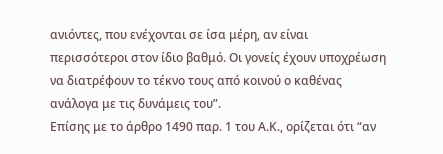ανιόντες, που ενέχονται σε ίσα μέρη, αν είναι περισσότεροι στον ίδιο βαθμό. Οι γονείς έχουν υποχρέωση να διατρέφουν το τέκνο τους από κοινού ο καθένας ανάλογα με τις δυνάμεις του”.
Επίσης με το άρθρο 1490 παρ. 1 του Α.Κ., ορίζεται ότι “αν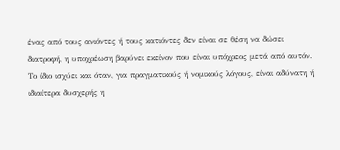ένας από τους ανιόντες ή τους κατιόντες δεν είναι σε θέση να δώσει διατροφή, η υποχρέωση βαρύνει εκείνον που είναι υπόχρεος μετά από αυτόν. Το ίδιο ισχύει και όταν, για πραγματικούς ή νομικούς λόγους, είναι αδύνατη ή ιδιαίτερα δυσχερής η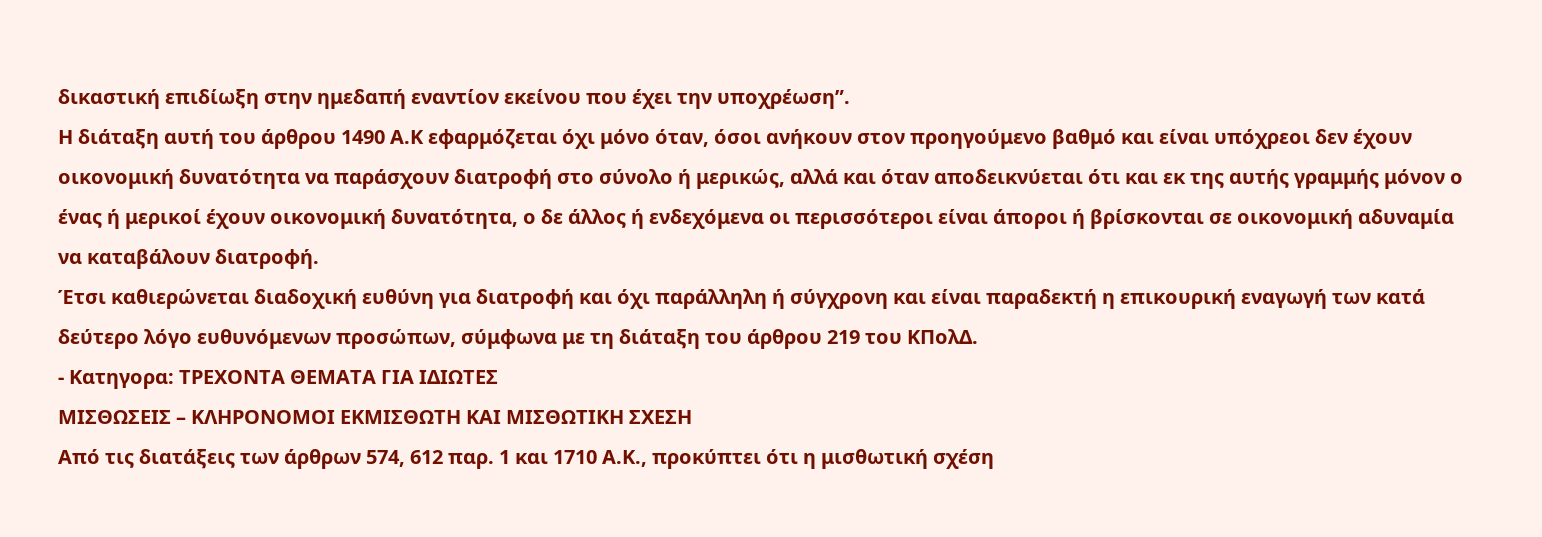δικαστική επιδίωξη στην ημεδαπή εναντίον εκείνου που έχει την υποχρέωση”.
Η διάταξη αυτή του άρθρου 1490 Α.Κ εφαρμόζεται όχι μόνο όταν, όσοι ανήκουν στον προηγούμενο βαθμό και είναι υπόχρεοι δεν έχουν οικονομική δυνατότητα να παράσχουν διατροφή στο σύνολο ή μερικώς, αλλά και όταν αποδεικνύεται ότι και εκ της αυτής γραμμής μόνον ο ένας ή μερικοί έχουν οικονομική δυνατότητα, ο δε άλλος ή ενδεχόμενα οι περισσότεροι είναι άποροι ή βρίσκονται σε οικονομική αδυναμία να καταβάλουν διατροφή.
Έτσι καθιερώνεται διαδοχική ευθύνη για διατροφή και όχι παράλληλη ή σύγχρονη και είναι παραδεκτή η επικουρική εναγωγή των κατά δεύτερο λόγο ευθυνόμενων προσώπων, σύμφωνα με τη διάταξη του άρθρου 219 του ΚΠολΔ.
- Κατηγορα: ΤΡΕΧΟΝΤΑ ΘΕΜΑΤΑ ΓΙΑ ΙΔΙΩΤΕΣ
ΜΙΣΘΩΣΕΙΣ – ΚΛΗΡΟΝΟΜΟΙ ΕΚΜΙΣΘΩΤΗ ΚΑΙ ΜΙΣΘΩΤΙΚΗ ΣΧΕΣΗ
Από τις διατάξεις των άρθρων 574, 612 παρ. 1 και 1710 Α.Κ., προκύπτει ότι η μισθωτική σχέση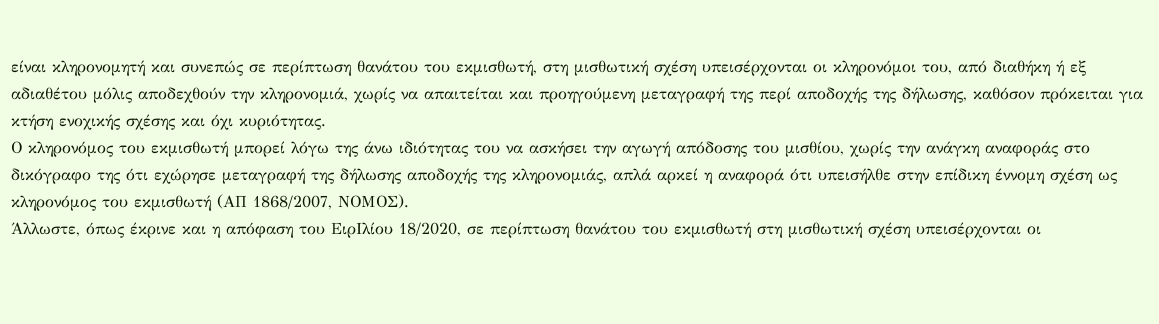είναι κληρονομητή και συνεπώς σε περίπτωση θανάτου του εκμισθωτή, στη μισθωτική σχέση υπεισέρχονται οι κληρονόμοι του, από διαθήκη ή εξ αδιαθέτου μόλις αποδεχθούν την κληρονομιά, χωρίς να απαιτείται και προηγούμενη μεταγραφή της περί αποδοχής της δήλωσης, καθόσον πρόκειται για κτήση ενοχικής σχέσης και όχι κυριότητας.
Ο κληρονόμος του εκμισθωτή μπορεί λόγω της άνω ιδιότητας του να ασκήσει την αγωγή απόδοσης του μισθίου, χωρίς την ανάγκη αναφοράς στο δικόγραφο της ότι εχώρησε μεταγραφή της δήλωσης αποδοχής της κληρονομιάς, απλά αρκεί η αναφορά ότι υπεισήλθε στην επίδικη έννομη σχέση ως κληρονόμος του εκμισθωτή (ΑΠ 1868/2007, ΝΟΜΟΣ).
Άλλωστε, όπως έκρινε και η απόφαση του ΕιρΙλίου 18/2020, σε περίπτωση θανάτου του εκμισθωτή στη μισθωτική σχέση υπεισέρχονται οι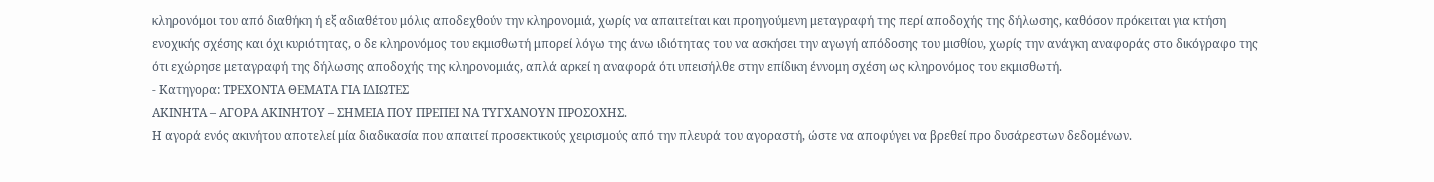κληρονόμοι του από διαθήκη ή εξ αδιαθέτου μόλις αποδεχθούν την κληρονομιά, χωρίς να απαιτείται και προηγούμενη μεταγραφή της περί αποδοχής της δήλωσης, καθόσον πρόκειται για κτήση ενοχικής σχέσης και όχι κυριότητας, ο δε κληρονόμος του εκμισθωτή μπορεί λόγω της άνω ιδιότητας του να ασκήσει την αγωγή απόδοσης του μισθίου, χωρίς την ανάγκη αναφοράς στο δικόγραφο της ότι εχώρησε μεταγραφή της δήλωσης αποδοχής της κληρονομιάς, απλά αρκεί η αναφορά ότι υπεισήλθε στην επίδικη έννομη σχέση ως κληρονόμος του εκμισθωτή.
- Κατηγορα: ΤΡΕΧΟΝΤΑ ΘΕΜΑΤΑ ΓΙΑ ΙΔΙΩΤΕΣ
ΑΚΙΝΗΤΑ – ΑΓΟΡΑ ΑΚΙΝΗΤΟΥ – ΣΗΜΕΙΑ ΠΟΥ ΠΡΕΠΕΙ ΝΑ ΤΥΓΧΑΝΟΥΝ ΠΡΟΣΟΧΗΣ.
Η αγορά ενός ακινήτου αποτελεί μία διαδικασία που απαιτεί προσεκτικούς χειρισμούς από την πλευρά του αγοραστή, ώστε να αποφύγει να βρεθεί προ δυσάρεστων δεδομένων.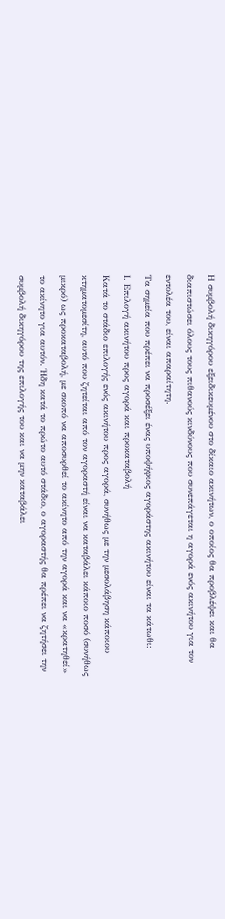Η συμβολή δικηγόρου εξειδικευμένου στο δίκαιο ακινήτων, ο οποίος θα προβλέψει και θα διαπιστώσει όλους τους πιθανούς κινδύνους που συνεπάγεται η αγορά ενός ακινήτου για τον εντολέα του, είναι απαραίτητη.
Τα σημεία που πρέπει να προσέξει ένας υποψήφιος αγοράστης ακινήτου είναι τα κάτωθι:
Ι. Επιλογή ακινήτου προς αγορά και προκαταβολή
Κατά το στάδιο επιλογής ενός ακινήτου προς αγορά, συνήθως με την μεσολάβηση κάποιου κτηματομεσίτη, αυτό που ζητείται από τον αγοραστή είναι να καταβάλει κάποιο ποσό (συνήθως μικρό) ως προκαταβολή, με σκοπό να αποσυρθεί το ακίνητο από την αγορά και να «κρατηθεί» το ακίνητο για αυτόν. Ήδη κατά το πρώτο αυτό στάδιο, ο αγοραστής θα πρέπει να ζητήσει την συμβολή δικηγόρου της επιλογής του και να μην καταβάλει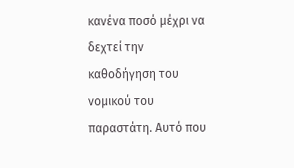κανένα ποσό μέχρι να δεχτεί την καθοδήγηση του νομικού του παραστάτη. Αυτό που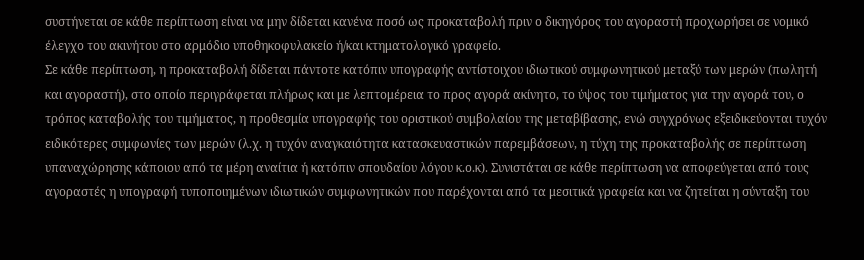συστήνεται σε κάθε περίπτωση είναι να μην δίδεται κανένα ποσό ως προκαταβολή πριν ο δικηγόρος του αγοραστή προχωρήσει σε νομικό έλεγχο του ακινήτου στο αρμόδιο υποθηκοφυλακείο ή/και κτηματολογικό γραφείο.
Σε κάθε περίπτωση, η προκαταβολή δίδεται πάντοτε κατόπιν υπογραφής αντίστοιχου ιδιωτικού συμφωνητικού μεταξύ των μερών (πωλητή και αγοραστή), στο οποίο περιγράφεται πλήρως και με λεπτομέρεια το προς αγορά ακίνητο, το ύψος του τιμήματος για την αγορά του, ο τρόπος καταβολής του τιμήματος, η προθεσμία υπογραφής του οριστικού συμβολαίου της μεταβίβασης, ενώ συγχρόνως εξειδικεύονται τυχόν ειδικότερες συμφωνίες των μερών (λ.χ. η τυχόν αναγκαιότητα κατασκευαστικών παρεμβάσεων, η τύχη της προκαταβολής σε περίπτωση υπαναχώρησης κάποιου από τα μέρη αναίτια ή κατόπιν σπουδαίου λόγου κ.ο.κ). Συνιστάται σε κάθε περίπτωση να αποφεύγεται από τους αγοραστές η υπογραφή τυποποιημένων ιδιωτικών συμφωνητικών που παρέχονται από τα μεσιτικά γραφεία και να ζητείται η σύνταξη του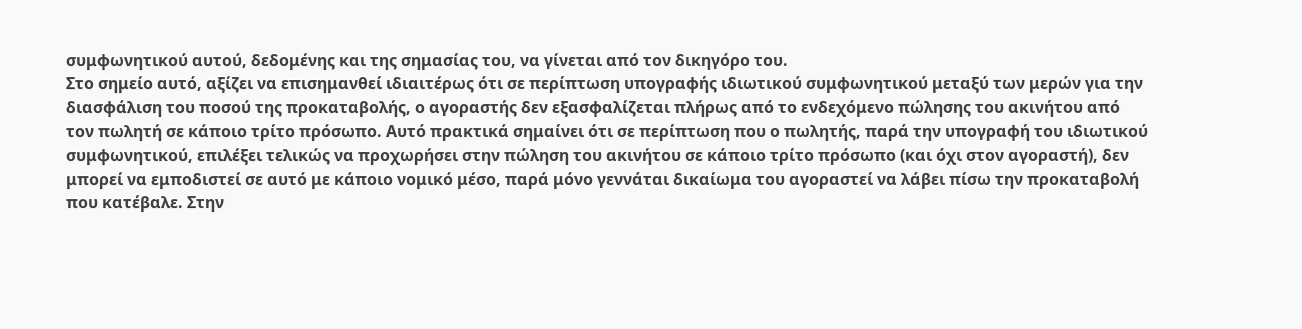συμφωνητικού αυτού, δεδομένης και της σημασίας του, να γίνεται από τον δικηγόρο του.
Στο σημείο αυτό, αξίζει να επισημανθεί ιδιαιτέρως ότι σε περίπτωση υπογραφής ιδιωτικού συμφωνητικού μεταξύ των μερών για την διασφάλιση του ποσού της προκαταβολής, ο αγοραστής δεν εξασφαλίζεται πλήρως από το ενδεχόμενο πώλησης του ακινήτου από τον πωλητή σε κάποιο τρίτο πρόσωπο. Αυτό πρακτικά σημαίνει ότι σε περίπτωση που ο πωλητής, παρά την υπογραφή του ιδιωτικού συμφωνητικού, επιλέξει τελικώς να προχωρήσει στην πώληση του ακινήτου σε κάποιο τρίτο πρόσωπο (και όχι στον αγοραστή), δεν μπορεί να εμποδιστεί σε αυτό με κάποιο νομικό μέσο, παρά μόνο γεννάται δικαίωμα του αγοραστεί να λάβει πίσω την προκαταβολή που κατέβαλε. Στην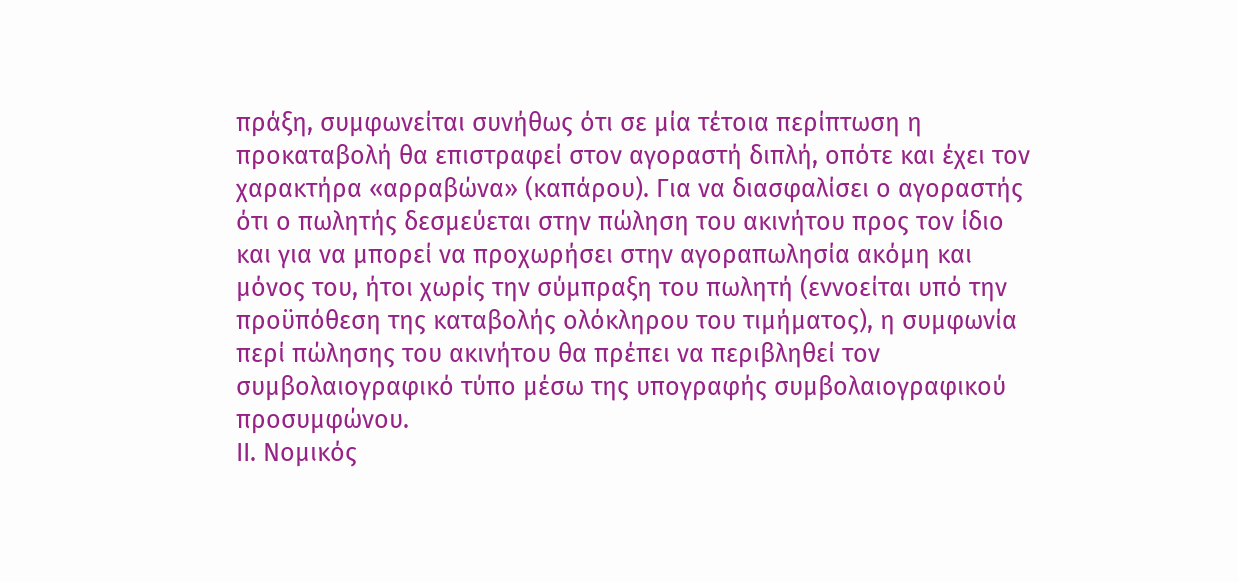πράξη, συμφωνείται συνήθως ότι σε μία τέτοια περίπτωση η προκαταβολή θα επιστραφεί στον αγοραστή διπλή, οπότε και έχει τον χαρακτήρα «αρραβώνα» (καπάρου). Για να διασφαλίσει ο αγοραστής ότι ο πωλητής δεσμεύεται στην πώληση του ακινήτου προς τον ίδιο και για να μπορεί να προχωρήσει στην αγοραπωλησία ακόμη και μόνος του, ήτοι χωρίς την σύμπραξη του πωλητή (εννοείται υπό την προϋπόθεση της καταβολής ολόκληρου του τιμήματος), η συμφωνία περί πώλησης του ακινήτου θα πρέπει να περιβληθεί τον συμβολαιογραφικό τύπο μέσω της υπογραφής συμβολαιογραφικού προσυμφώνου.
ΙΙ. Νομικός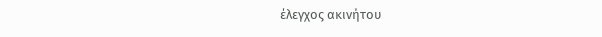έλεγχος ακινήτου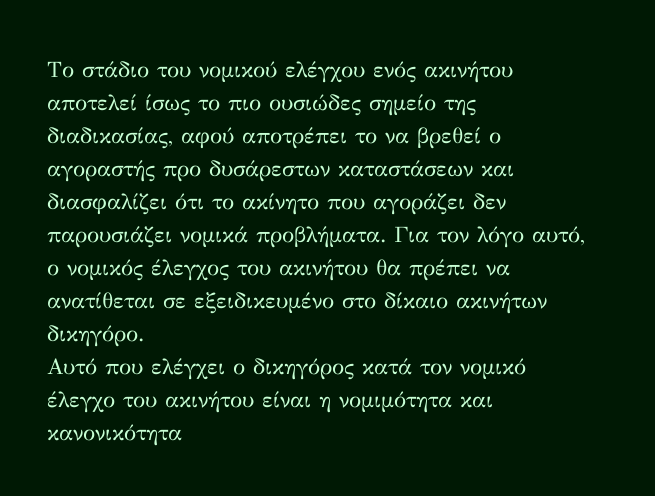Το στάδιο του νομικού ελέγχου ενός ακινήτου αποτελεί ίσως το πιο ουσιώδες σημείο της διαδικασίας, αφού αποτρέπει το να βρεθεί ο αγοραστής προ δυσάρεστων καταστάσεων και διασφαλίζει ότι το ακίνητο που αγοράζει δεν παρουσιάζει νομικά προβλήματα. Για τον λόγο αυτό, ο νομικός έλεγχος του ακινήτου θα πρέπει να ανατίθεται σε εξειδικευμένο στο δίκαιο ακινήτων δικηγόρο.
Αυτό που ελέγχει ο δικηγόρος κατά τον νομικό έλεγχο του ακινήτου είναι η νομιμότητα και κανονικότητα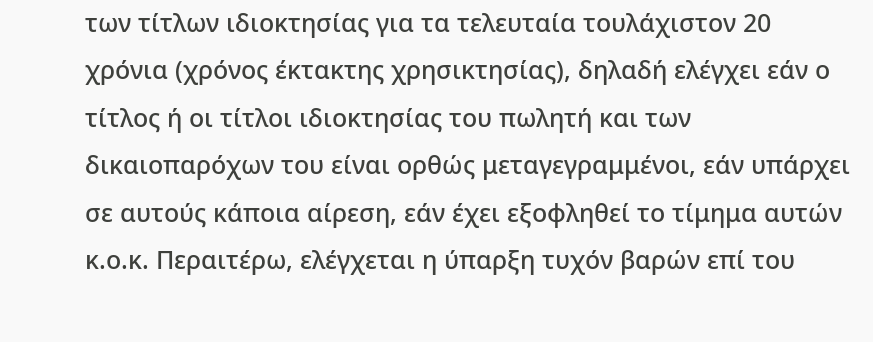των τίτλων ιδιοκτησίας για τα τελευταία τουλάχιστον 20 χρόνια (χρόνος έκτακτης χρησικτησίας), δηλαδή ελέγχει εάν ο τίτλος ή οι τίτλοι ιδιοκτησίας του πωλητή και των δικαιοπαρόχων του είναι ορθώς μεταγεγραμμένοι, εάν υπάρχει σε αυτούς κάποια αίρεση, εάν έχει εξοφληθεί το τίμημα αυτών κ.ο.κ. Περαιτέρω, ελέγχεται η ύπαρξη τυχόν βαρών επί του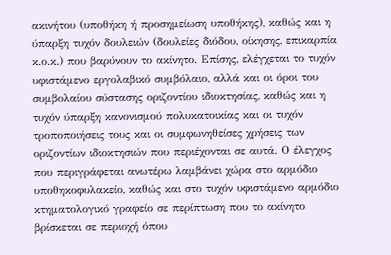ακινήτου (υποθήκη ή προσημείωση υποθήκης), καθώς και η ύπαρξη τυχόν δουλειών (δουλείες διόδου, οίκησης, επικαρπία κ.ο.κ.) που βαρύνουν το ακίνητο. Επίσης, ελέγχεται το τυχόν υφιστάμενο εργολαβικό συμβόλαιο, αλλά και οι όροι του συμβολαίου σύστασης οριζοντίου ιδιοκτησίας, καθώς και η τυχόν ύπαρξη κανονισμού πολυκατοικίας και οι τυχόν τροποποιήσεις τους και οι συμφωνηθείσες χρήσεις των οριζοντίων ιδιοκτησιών που περιέχονται σε αυτά. Ο έλεγχος που περιγράφεται ανωτέρω λαμβάνει χώρα στο αρμόδιο υποθηκοφυλακείο, καθώς και στο τυχόν υφιστάμενο αρμόδιο κτηματολογικό γραφείο σε περίπτωση που το ακίνητο βρίσκεται σε περιοχή όπου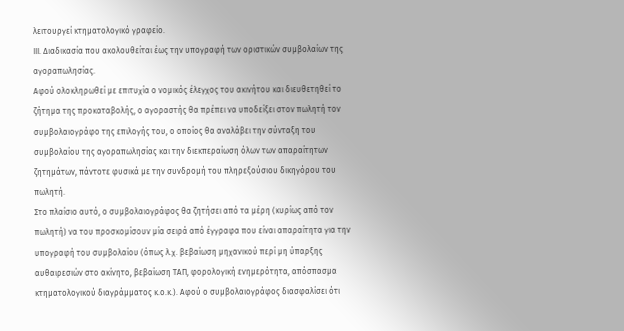λειτουργεί κτηματολογικό γραφείο.
ΙΙΙ. Διαδικασία που ακολουθείται έως την υπογραφή των οριστικών συμβολαίων της αγοραπωλησίας.
Αφού ολοκληρωθεί με επιτυχία ο νομικός έλεγχος του ακινήτου και διευθετηθεί το ζήτημα της προκαταβολής, ο αγοραστής θα πρέπει να υποδείξει στον πωλητή τον συμβολαιογράφο της επιλογής του, ο οποίος θα αναλάβει την σύνταξη του συμβολαίου της αγοραπωλησίας και την διεκπεραίωση όλων των απαραίτητων ζητημάτων, πάντοτε φυσικά με την συνδρομή του πληρεξούσιου δικηγόρου του πωλητή.
Στο πλαίσιο αυτό, ο συμβολαιογράφος θα ζητήσει από τα μέρη (κυρίως από τον πωλητή) να του προσκομίσουν μία σειρά από έγγραφα που είναι απαραίτητα για την υπογραφή του συμβολαίου (όπως λ.χ. βεβαίωση μηχανικού περί μη ύπαρξης αυθαιρεσιών στο ακίνητο, βεβαίωση ΤΑΠ, φορολογική ενημερότητα, απόσπασμα κτηματολογικού διαγράμματος κ.ο.κ.). Αφού ο συμβολαιογράφος διασφαλίσει ότι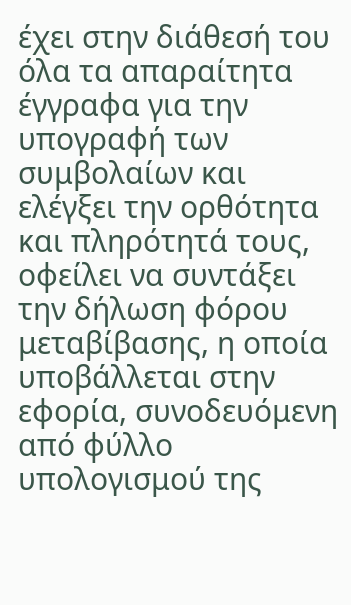έχει στην διάθεσή του όλα τα απαραίτητα έγγραφα για την υπογραφή των συμβολαίων και ελέγξει την ορθότητα και πληρότητά τους, οφείλει να συντάξει την δήλωση φόρου μεταβίβασης, η οποία υποβάλλεται στην εφορία, συνοδευόμενη από φύλλο υπολογισμού της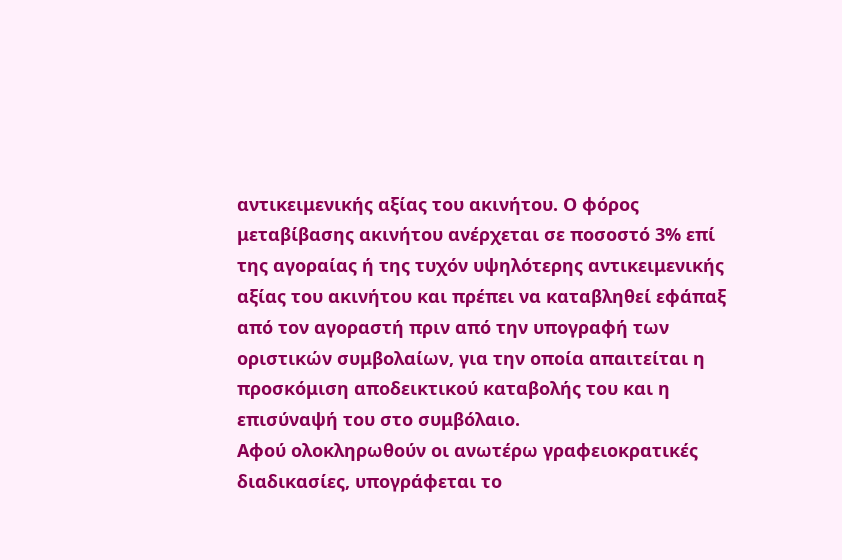αντικειμενικής αξίας του ακινήτου. Ο φόρος μεταβίβασης ακινήτου ανέρχεται σε ποσοστό 3% επί της αγοραίας ή της τυχόν υψηλότερης αντικειμενικής αξίας του ακινήτου και πρέπει να καταβληθεί εφάπαξ από τον αγοραστή πριν από την υπογραφή των οριστικών συμβολαίων, για την οποία απαιτείται η προσκόμιση αποδεικτικού καταβολής του και η επισύναψή του στο συμβόλαιο.
Αφού ολοκληρωθούν οι ανωτέρω γραφειοκρατικές διαδικασίες, υπογράφεται το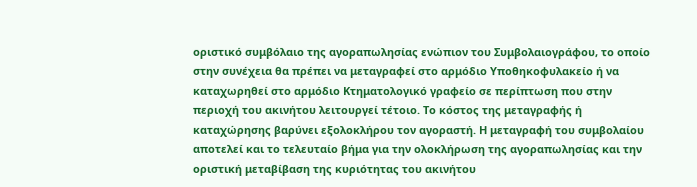οριστικό συμβόλαιο της αγοραπωλησίας ενώπιον του Συμβολαιογράφου, το οποίο στην συνέχεια θα πρέπει να μεταγραφεί στο αρμόδιο Υποθηκοφυλακείο ή να καταχωρηθεί στο αρμόδιο Κτηματολογικό γραφείο σε περίπτωση που στην περιοχή του ακινήτου λειτουργεί τέτοιο. Το κόστος της μεταγραφής ή καταχώρησης βαρύνει εξολοκλήρου τον αγοραστή. Η μεταγραφή του συμβολαίου αποτελεί και το τελευταίο βήμα για την ολοκλήρωση της αγοραπωλησίας και την οριστική μεταβίβαση της κυριότητας του ακινήτου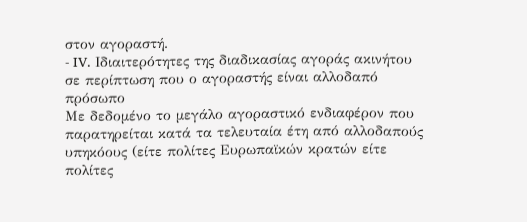στον αγοραστή.
- IV. Ιδιαιτερότητες της διαδικασίας αγοράς ακινήτου σε περίπτωση που ο αγοραστής είναι αλλοδαπό πρόσωπο
Με δεδομένο το μεγάλο αγοραστικό ενδιαφέρον που παρατηρείται κατά τα τελευταία έτη από αλλοδαπούς υπηκόους (είτε πολίτες Ευρωπαϊκών κρατών είτε πολίτες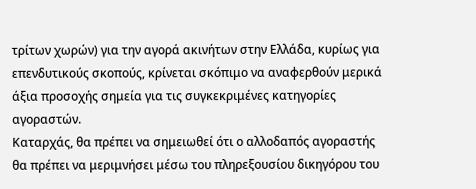τρίτων χωρών) για την αγορά ακινήτων στην Ελλάδα, κυρίως για επενδυτικούς σκοπούς, κρίνεται σκόπιμο να αναφερθούν μερικά άξια προσοχής σημεία για τις συγκεκριμένες κατηγορίες αγοραστών.
Καταρχάς, θα πρέπει να σημειωθεί ότι ο αλλοδαπός αγοραστής θα πρέπει να μεριμνήσει μέσω του πληρεξουσίου δικηγόρου του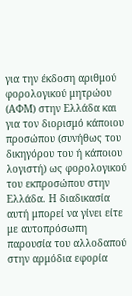για την έκδοση αριθμού φορολογικού μητρώου (ΑΦΜ) στην Ελλάδα και για τον διορισμό κάποιου προσώπου (συνήθως του δικηγόρου του ή κάποιου λογιστή) ως φορολογικού του εκπροσώπου στην Ελλάδα. Η διαδικασία αυτή μπορεί να γίνει είτε με αυτοπρόσωπη παρουσία του αλλοδαπού στην αρμόδια εφορία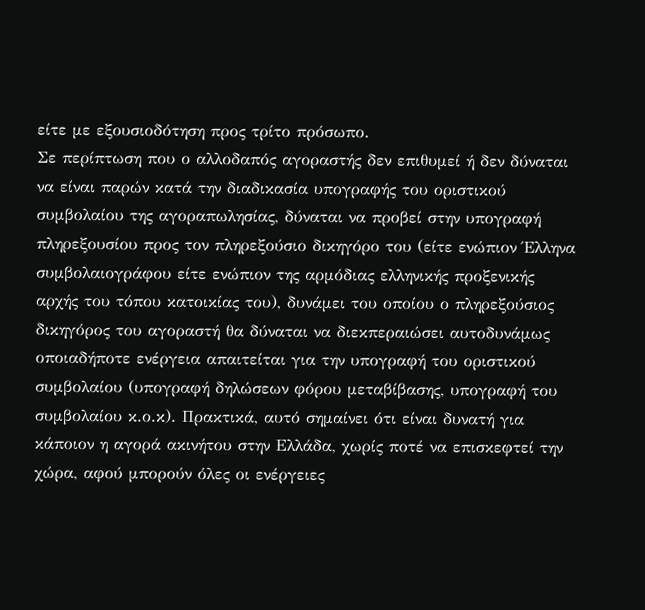είτε με εξουσιοδότηση προς τρίτο πρόσωπο.
Σε περίπτωση που ο αλλοδαπός αγοραστής δεν επιθυμεί ή δεν δύναται να είναι παρών κατά την διαδικασία υπογραφής του οριστικού συμβολαίου της αγοραπωλησίας, δύναται να προβεί στην υπογραφή πληρεξουσίου προς τον πληρεξούσιο δικηγόρο του (είτε ενώπιον Έλληνα συμβολαιογράφου είτε ενώπιον της αρμόδιας ελληνικής προξενικής αρχής του τόπου κατοικίας του), δυνάμει του οποίου ο πληρεξούσιος δικηγόρος του αγοραστή θα δύναται να διεκπεραιώσει αυτοδυνάμως οποιαδήποτε ενέργεια απαιτείται για την υπογραφή του οριστικού συμβολαίου (υπογραφή δηλώσεων φόρου μεταβίβασης, υπογραφή του συμβολαίου κ.ο.κ). Πρακτικά, αυτό σημαίνει ότι είναι δυνατή για κάποιον η αγορά ακινήτου στην Ελλάδα, χωρίς ποτέ να επισκεφτεί την χώρα, αφού μπορούν όλες οι ενέργειες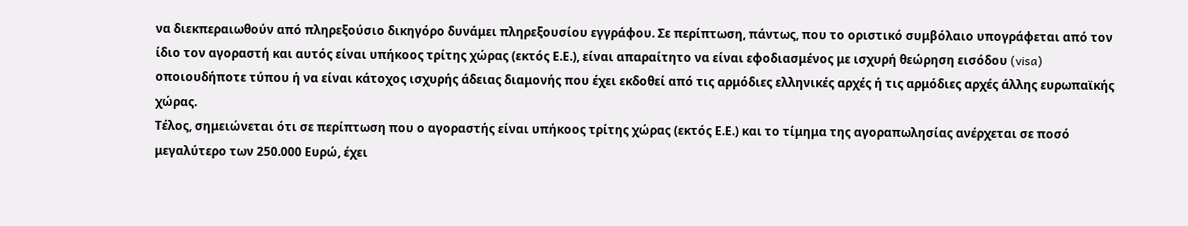να διεκπεραιωθούν από πληρεξούσιο δικηγόρο δυνάμει πληρεξουσίου εγγράφου. Σε περίπτωση, πάντως, που το οριστικό συμβόλαιο υπογράφεται από τον ίδιο τον αγοραστή και αυτός είναι υπήκοος τρίτης χώρας (εκτός Ε.Ε.), είναι απαραίτητο να είναι εφοδιασμένος με ισχυρή θεώρηση εισόδου (visa) οποιουδήποτε τύπου ή να είναι κάτοχος ισχυρής άδειας διαμονής που έχει εκδοθεί από τις αρμόδιες ελληνικές αρχές ή τις αρμόδιες αρχές άλλης ευρωπαϊκής χώρας.
Τέλος, σημειώνεται ότι σε περίπτωση που ο αγοραστής είναι υπήκοος τρίτης χώρας (εκτός Ε.Ε.) και το τίμημα της αγοραπωλησίας ανέρχεται σε ποσό μεγαλύτερο των 250.000 Ευρώ, έχει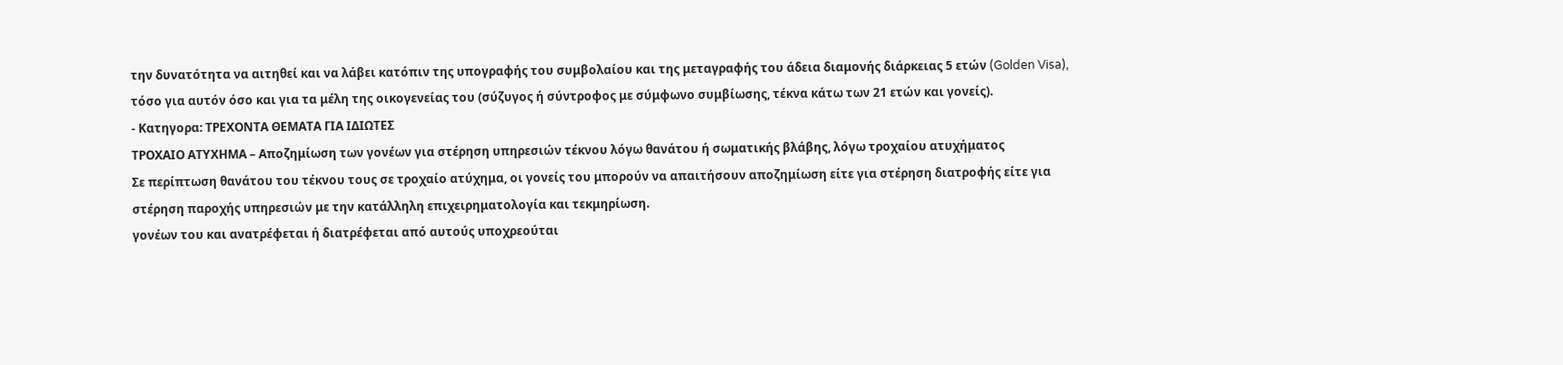την δυνατότητα να αιτηθεί και να λάβει κατόπιν της υπογραφής του συμβολαίου και της μεταγραφής του άδεια διαμονής διάρκειας 5 ετών (Golden Visa), τόσο για αυτόν όσο και για τα μέλη της οικογενείας του (σύζυγος ή σύντροφος με σύμφωνο συμβίωσης, τέκνα κάτω των 21 ετών και γονείς).
- Κατηγορα: ΤΡΕΧΟΝΤΑ ΘΕΜΑΤΑ ΓΙΑ ΙΔΙΩΤΕΣ
ΤΡΟΧΑΙΟ ΑΤΥΧΗΜΑ – Αποζημίωση των γονέων για στέρηση υπηρεσιών τέκνου λόγω θανάτου ή σωματικής βλάβης, λόγω τροχαίου ατυχήματος
Σε περίπτωση θανάτου του τέκνου τους σε τροχαίο ατύχημα, οι γονείς του μπορούν να απαιτήσουν αποζημίωση είτε για στέρηση διατροφής είτε για στέρηση παροχής υπηρεσιών με την κατάλληλη επιχειρηματολογία και τεκμηρίωση.
γονέων του και ανατρέφεται ή διατρέφεται από αυτούς υποχρεούται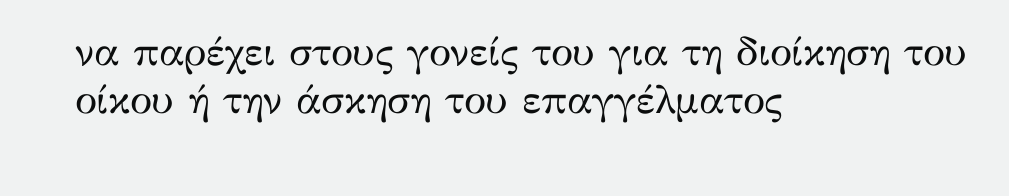να παρέχει στους γονείς του για τη διοίκηση του οίκου ή την άσκηση του επαγγέλματος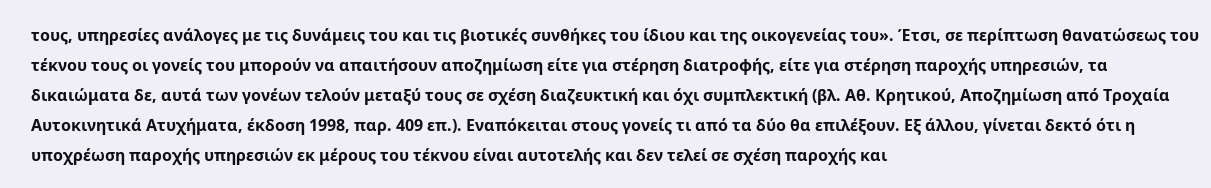τους, υπηρεσίες ανάλογες με τις δυνάμεις του και τις βιοτικές συνθήκες του ίδιου και της οικογενείας του». Έτσι, σε περίπτωση θανατώσεως του τέκνου τους οι γονείς του μπορούν να απαιτήσουν αποζημίωση είτε για στέρηση διατροφής, είτε για στέρηση παροχής υπηρεσιών, τα δικαιώματα δε, αυτά των γονέων τελούν μεταξύ τους σε σχέση διαζευκτική και όχι συμπλεκτική (βλ. Αθ. Κρητικού, Αποζημίωση από Τροχαία Αυτοκινητικά Ατυχήματα, έκδοση 1998, παρ. 409 επ.). Εναπόκειται στους γονείς τι από τα δύο θα επιλέξουν. Εξ άλλου, γίνεται δεκτό ότι η υποχρέωση παροχής υπηρεσιών εκ μέρους του τέκνου είναι αυτοτελής και δεν τελεί σε σχέση παροχής και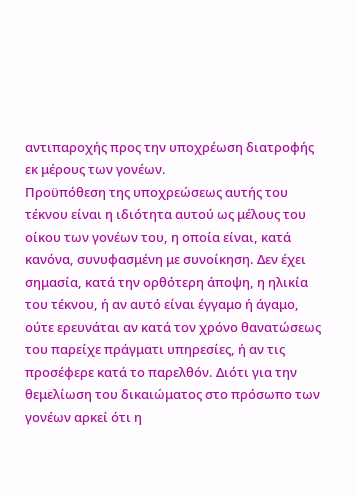αντιπαροχής προς την υποχρέωση διατροφής εκ μέρους των γονέων.
Προϋπόθεση της υποχρεώσεως αυτής του τέκνου είναι η ιδιότητα αυτού ως μέλους του οίκου των γονέων του, η οποία είναι, κατά κανόνα, συνυφασμένη με συνοίκηση. Δεν έχει σημασία, κατά την ορθότερη άποψη, η ηλικία του τέκνου, ή αν αυτό είναι έγγαμο ή άγαμο, ούτε ερευνάται αν κατά τον χρόνο θανατώσεως του παρείχε πράγματι υπηρεσίες, ή αν τις προσέφερε κατά το παρελθόν. Διότι για την θεμελίωση του δικαιώματος στο πρόσωπο των γονέων αρκεί ότι η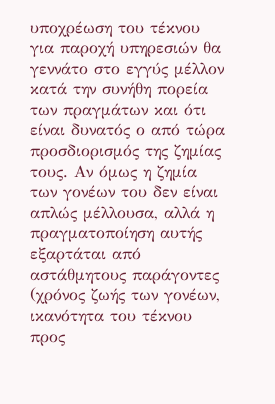υποχρέωση του τέκνου για παροχή υπηρεσιών θα γεννάτο στο εγγύς μέλλον κατά την συνήθη πορεία των πραγμάτων και ότι είναι δυνατός ο από τώρα προσδιορισμός της ζημίας τους. Αν όμως η ζημία των γονέων του δεν είναι απλώς μέλλουσα, αλλά η πραγματοποίηση αυτής εξαρτάται από αστάθμητους παράγοντες (χρόνος ζωής των γονέων, ικανότητα του τέκνου προς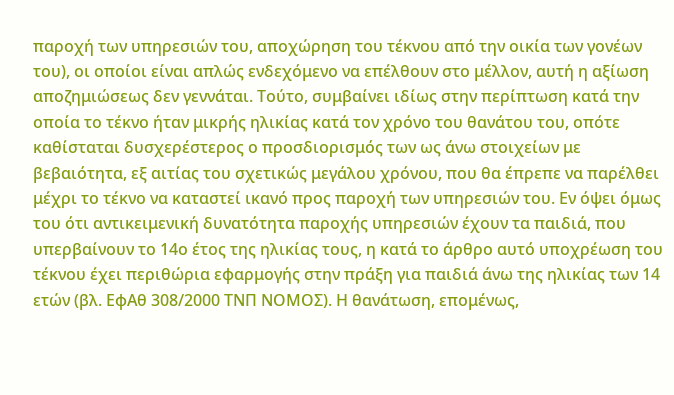παροχή των υπηρεσιών του, αποχώρηση του τέκνου από την οικία των γονέων του), οι οποίοι είναι απλώς ενδεχόμενο να επέλθουν στο μέλλον, αυτή η αξίωση αποζημιώσεως δεν γεννάται. Τούτο, συμβαίνει ιδίως στην περίπτωση κατά την οποία το τέκνο ήταν μικρής ηλικίας κατά τον χρόνο του θανάτου του, οπότε καθίσταται δυσχερέστερος ο προσδιορισμός των ως άνω στοιχείων με βεβαιότητα, εξ αιτίας του σχετικώς μεγάλου χρόνου, που θα έπρεπε να παρέλθει μέχρι το τέκνο να καταστεί ικανό προς παροχή των υπηρεσιών του. Εν όψει όμως του ότι αντικειμενική δυνατότητα παροχής υπηρεσιών έχουν τα παιδιά, που υπερβαίνουν το 14ο έτος της ηλικίας τους, η κατά το άρθρο αυτό υποχρέωση του τέκνου έχει περιθώρια εφαρμογής στην πράξη για παιδιά άνω της ηλικίας των 14 ετών (βλ. ΕφΑθ 308/2000 ΤΝΠ ΝΟΜΟΣ). Η θανάτωση, επομένως,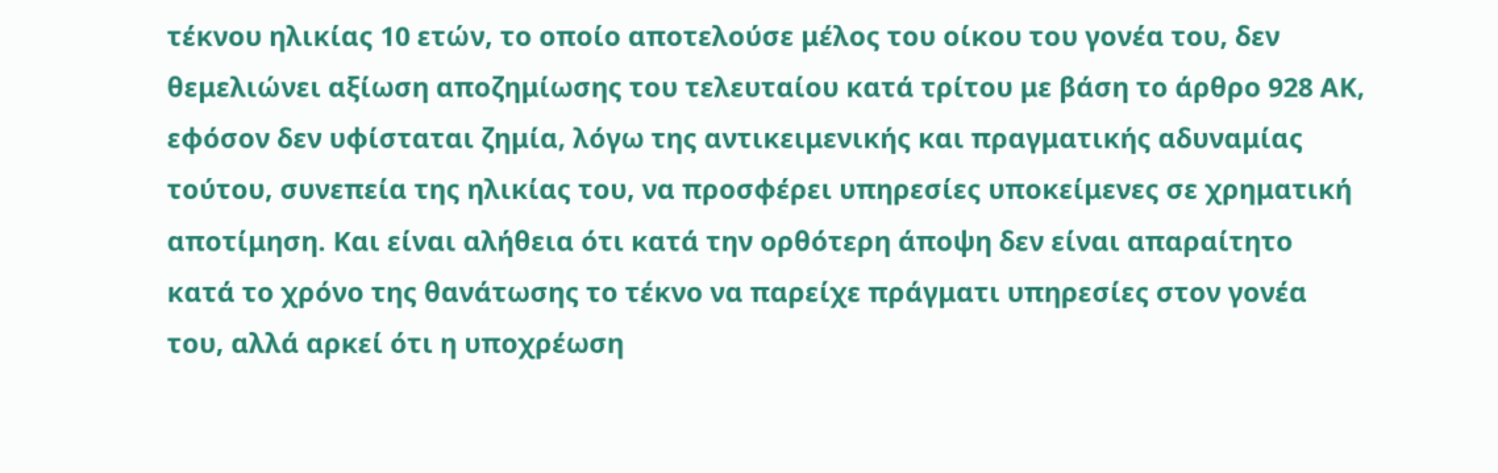τέκνου ηλικίας 10 ετών, το οποίο αποτελούσε μέλος του οίκου του γονέα του, δεν θεμελιώνει αξίωση αποζημίωσης του τελευταίου κατά τρίτου με βάση το άρθρο 928 ΑΚ, εφόσον δεν υφίσταται ζημία, λόγω της αντικειμενικής και πραγματικής αδυναμίας τούτου, συνεπεία της ηλικίας του, να προσφέρει υπηρεσίες υποκείμενες σε χρηματική αποτίμηση. Και είναι αλήθεια ότι κατά την ορθότερη άποψη δεν είναι απαραίτητο κατά το χρόνο της θανάτωσης το τέκνο να παρείχε πράγματι υπηρεσίες στον γονέα του, αλλά αρκεί ότι η υποχρέωση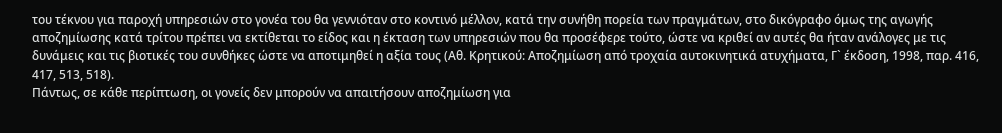του τέκνου για παροχή υπηρεσιών στο γονέα του θα γεννιόταν στο κοντινό μέλλον, κατά την συνήθη πορεία των πραγμάτων, στο δικόγραφο όμως της αγωγής αποζημίωσης κατά τρίτου πρέπει να εκτίθεται το είδος και η έκταση των υπηρεσιών που θα προσέφερε τούτο, ώστε να κριθεί αν αυτές θα ήταν ανάλογες με τις δυνάμεις και τις βιοτικές του συνθήκες ώστε να αποτιμηθεί η αξία τους (Αθ. Κρητικού: Αποζημίωση από τροχαία αυτοκινητικά ατυχήματα, Γ` έκδοση, 1998, παρ. 416, 417, 513, 518).
Πάντως, σε κάθε περίπτωση, οι γονείς δεν μπορούν να απαιτήσουν αποζημίωση για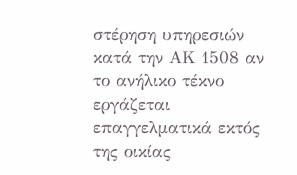στέρηση υπηρεσιών κατά την ΑΚ 1508 αν το ανήλικο τέκνο εργάζεται επαγγελματικά εκτός της οικίας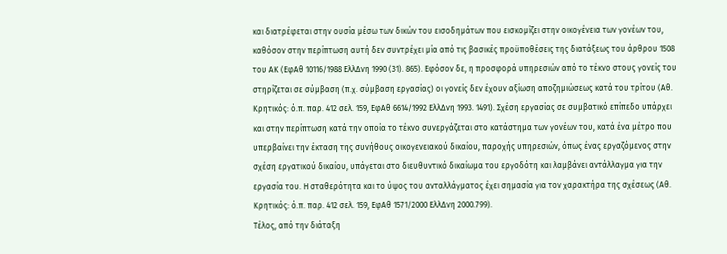και διατρέφεται στην ουσία μέσω των δικών του εισοδημάτων που εισκομίζει στην οικογένεια των γονέων του, καθόσον στην περίπτωση αυτή δεν συντρέχει μία από τις βασικές προϋποθέσεις της διατάξεως του άρθρου 1508 του ΑΚ (ΕφΑθ 10116/1988 ΕλλΔνη 1990 (31). 865). Εφόσον δε, η προσφορά υπηρεσιών από το τέκνο στους γονείς του στηρίζεται σε σύμβαση (π.χ. σύμβαση εργασίας) οι γονείς δεν έχουν αξίωση αποζημιώσεως κατά του τρίτου (Αθ. Κρητικός: ό.π. παρ. 412 σελ. 159, ΕφΑθ 6614/1992 ΕλλΔνη 1993. 1491). Σχέση εργασίας σε συμβατικό επίπεδο υπάρχει και στην περίπτωση κατά την οποία το τέκνο συνεργάζεται στο κατάστημα των γονέων του, κατά ένα μέτρο που υπερβαίνει την έκταση της συνήθους οικογενειακού δικαίου, παροχής υπηρεσιών, όπως ένας εργαζόμενος στην σχέση εργατικού δικαίου, υπάγεται στο διευθυντικό δικαίωμα του εργοδότη και λαμβάνει αντάλλαγμα για την εργασία του. Η σταθερότητα και το ύψος του ανταλλάγματος έχει σημασία για τον χαρακτήρα της σχέσεως (Αθ. Κρητικός: ό.π. παρ. 412 σελ. 159, ΕφΑθ 1571/2000 ΕλλΔνη 2000.799).
Τέλος, από την διάταξη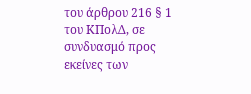του άρθρου 216 § 1 του ΚΠολΔ, σε συνδυασμό προς εκείνες των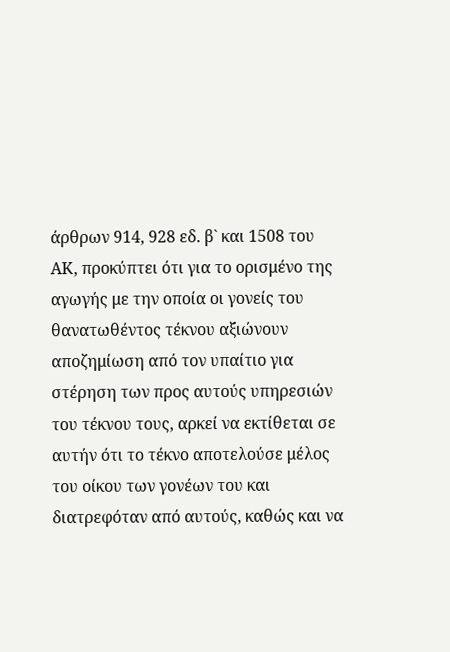άρθρων 914, 928 εδ. β` και 1508 του ΑΚ, προκύπτει ότι για το ορισμένο της αγωγής με την οποία οι γονείς του θανατωθέντος τέκνου αξιώνουν αποζημίωση από τον υπαίτιο για στέρηση των προς αυτούς υπηρεσιών του τέκνου τους, αρκεί να εκτίθεται σε αυτήν ότι το τέκνο αποτελούσε μέλος του οίκου των γονέων του και διατρεφόταν από αυτούς, καθώς και να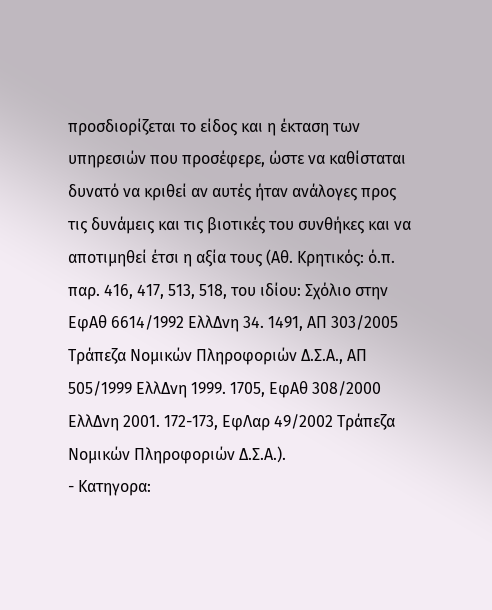προσδιορίζεται το είδος και η έκταση των υπηρεσιών που προσέφερε, ώστε να καθίσταται δυνατό να κριθεί αν αυτές ήταν ανάλογες προς τις δυνάμεις και τις βιοτικές του συνθήκες και να αποτιμηθεί έτσι η αξία τους (Αθ. Κρητικός: ό.π. παρ. 416, 417, 513, 518, του ιδίου: Σχόλιο στην ΕφΑθ 6614/1992 ΕλλΔνη 34. 1491, ΑΠ 303/2005 Τράπεζα Νομικών Πληροφοριών Δ.Σ.Α., ΑΠ 505/1999 ΕλλΔνη 1999. 1705, ΕφΑθ 308/2000 ΕλλΔνη 2001. 172-173, ΕφΛαρ 49/2002 Τράπεζα Νομικών Πληροφοριών Δ.Σ.Α.).
- Κατηγορα: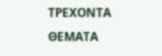ΤΡΕΧΟΝΤΑ ΘΕΜΑΤΑ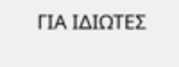ΓΙΑ ΙΔΙΩΤΕΣ